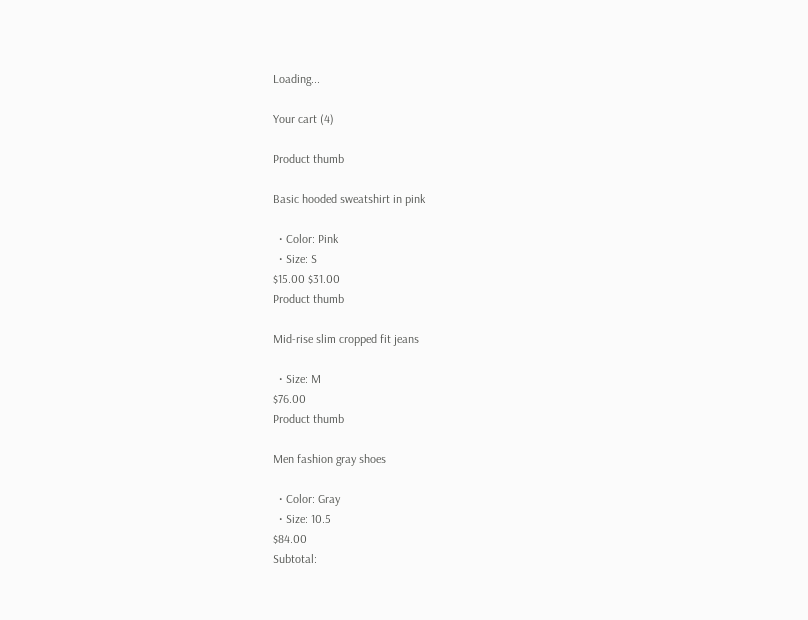Loading...

Your cart (4)

Product thumb

Basic hooded sweatshirt in pink

  • Color: Pink
  • Size: S
$15.00 $31.00
Product thumb

Mid-rise slim cropped fit jeans

  • Size: M
$76.00
Product thumb

Men fashion gray shoes

  • Color: Gray
  • Size: 10.5
$84.00
Subtotal: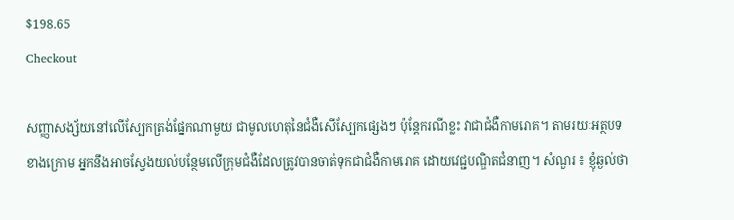$198.65
Checkout

សញ្ញាសង្ស័យនៅលើស្បែកត្រង់ផ្នែកណាមួយ ជាមូលហេតុនៃជំងឺសើស្បែកផ្សេងៗ ប៉ុន្តែករណីខ្លះ វាជាជំងឺកាមរោគ។ តាមរយៈអត្ថបទខាងក្រោម អ្នកនឹងអាចស្វែងយល់បន្ថែមលើក្រុមជំងឺដែលត្រូវបានចាត់ទុកជាជំងឺកាមរោគ ដោយវេជ្ជបណ្ឌិតជំនាញ។ សំណួរ ៖ ខ្ញុំឆ្ងល់ថា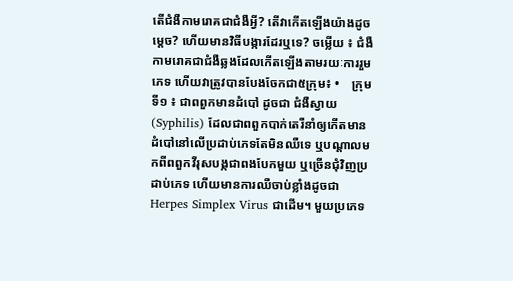តើជំងឺកាមរោគជាជំងឺអ្វី? តើវាកើតឡើងយ៉ាងដូចម្ដេច? ហើយមានវិធីបង្ការដែរឬទេ? ចម្លើយ ៖ ជំងឺកាមរោគជាជំងឺឆ្លងដែលកើតឡើងតាមរយៈការរួមភេទ ហើយវាត្រូវបានបែងចែកជា៥ក្រុម៖ •    ក្រុមទី១ ៖ ជាពពួកមានដំបៅ ដូចជា ជំងឺស្វាយ (Syphilis) ដែលជាពពួកបាក់តេរីនាំឲ្យកើតមានដំបៅនៅលើប្រដាប់ភេទតែមិនឈឺទេ ឬបណ្ដាលមកពីពពួកវីរុសបង្កជាពងបែកមួយ ឬច្រើនជុំវិញប្រដាប់ភេទ ហើយមានការឈឺចាប់ខ្លាំងដូចជា Herpes Simplex Virus ជាដើម។ មួយប្រភេទ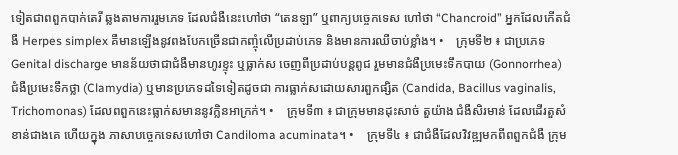ទៀតជាពពួកបាក់តេរី ឆ្លងតាមការរួមភេទ ដែលជំងឺនេះហៅថា “តេនឡា” ឬពាក្យបច្ចេកទេស ហៅថា “Chancroid” អ្នកដែលកើតជំងឺ Herpes simplex គឺមានឡើងនូវពងបែកច្រើនជាកញ្ចុំលើប្រដាប់ភេទ និងមានការឈឺចាប់ខ្លាំង។ •    ក្រុមទី២ ៖ ជាប្រភេទ Genital discharge មានន័យថាជាជំងឺមានហូរខ្ទុះ ឬធ្លាក់ស ចេញពីប្រដាប់បន្តពូជ រួមមានជំងឺប្រមេះទឹកបាយ (Gonnorrhea) ជំងឺប្រមេះទឹកថ្លា (Clamydia) ឬមានប្រភេទដទៃទៀតដូចជា ការធ្លាក់សដោយសារពួកផ្សិត (Candida, Bacillus vaginalis, Trichomonas) ដែលពពួកនេះធ្លាក់សមាននូវក្លិនអាក្រក់។ •    ក្រុមទី៣ ៖ ជាក្រុមមានដុះសាច់ តួយ៉ាង ជំងឺសិរមាន់ ដែលដើរតួសំខាន់ជាងគេ ហើយក្នុង ភាសាបច្ចេកទេសហៅថា Candiloma acuminata។ •    ក្រុមទី៤ ៖ ជាជំងឺដែលវិវឌ្ឍមកពីពពួកជំងឺ ក្រុម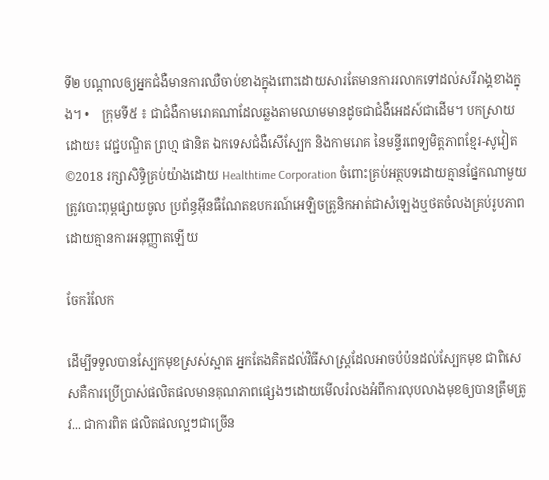ទី២ បណ្ដាលឲ្យអ្នកជំងឺមានការឈឺចាប់ខាងក្នុងពោះដោយសារតែមានការរលាកទៅដល់សរីរាង្គខាងក្នុង។ •    ក្រុមទី៥ ៖ ជាជំងឺកាមរោគណាដែលឆ្លងតាមឈាមមានដូចជាជំងឺអេដស៍ជាដើម។ បកស្រាយដោយ៖ វេជ្ជបណ្ឌិត ព្រហ្ម ផានិត ឯកទេសជំងឺសើស្បែក និងកាមរោគ នៃមន្ទីរពេទ្យមិត្តភាពខ្មែរ-សូវៀត ©2018 រក្សាសិទ្ធិគ្រប់យ៉ាងដោយ Healthtime Corporation ចំពោះគ្រប់អត្ថបទដោយគ្មានផ្នែកណាមួយត្រូវបោះពុម្ពផ្សាយចូល ប្រព័ន្ធអ៊ីនធឺណែតឧបករណ៍អេឡិចត្រូនិកអាត់ជាសំឡេងឬថតចំលងគ្រប់រូបភាពដោយគ្មានការអនុញ្ញាតឡើយ

ចែករំលែក

ដើម្បីទទួលបានស្បែកមុខស្រស់ស្អាត អ្នកតែងគិតដល់វិធីសាស្ត្រដែលអាចបំប៉នដល់ស្បែកមុខ ជាពិសេសគឺការប្រើប្រាស់ផលិតផលមានគុណភាពផ្សេងៗដោយមើលរំលងអំពីការលុបលាងមុខឲ្យបានត្រឹមត្រូវ... ជាការពិត ផលិតផលល្អៗជាច្រើន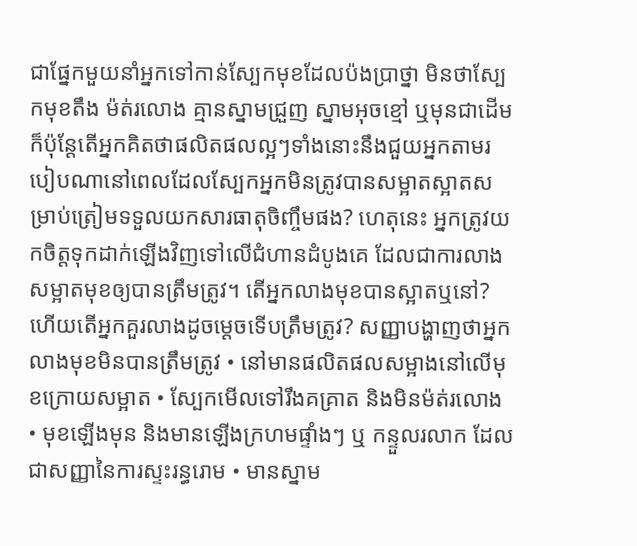ជាផ្នែកមួយនាំអ្នកទៅកាន់ស្បែកមុខដែលប៉ងប្រាថ្នា មិនថាស្បែកមុខតឹង ម៉ត់រលោង គ្មានស្នាមជ្រួញ ស្នាមអុចខ្មៅ ឬមុនជាដើម ក៏ប៉ុន្តែតើអ្នកគិតថាផលិតផលល្អៗទាំងនោះនឹងជួយអ្នកតាមរបៀបណានៅពេលដែលស្បែកអ្នកមិនត្រូវបានសម្អាតស្អាតសម្រាប់ត្រៀមទទួលយកសារធាតុចិញ្ចឹមផង? ហេតុនេះ អ្នកត្រូវយកចិត្តទុកដាក់ឡើងវិញទៅលើជំហានដំបូងគេ ដែលជាការលាងសម្អាតមុខឲ្យបានត្រឹមត្រូវ។ តើអ្នកលាងមុខបានស្អាតឬនៅ? ហើយតើអ្នកគួរលាងដូចម្តេចទើបត្រឹមត្រូវ? សញ្ញាបង្ហាញថាអ្នកលាងមុខមិនបានត្រឹមត្រូវ • នៅមានផលិតផលសម្អាងនៅលើមុខក្រោយសម្អាត • ស្បែកមើលទៅរឹងគគ្រាត និងមិនម៉ត់រលោង • មុខឡើងមុន និងមានឡើងក្រហមផ្ទាំងៗ ឬ កន្ទួលរលាក ដែលជាសញ្ញានៃការស្ទះរន្ធរោម • មានស្នាម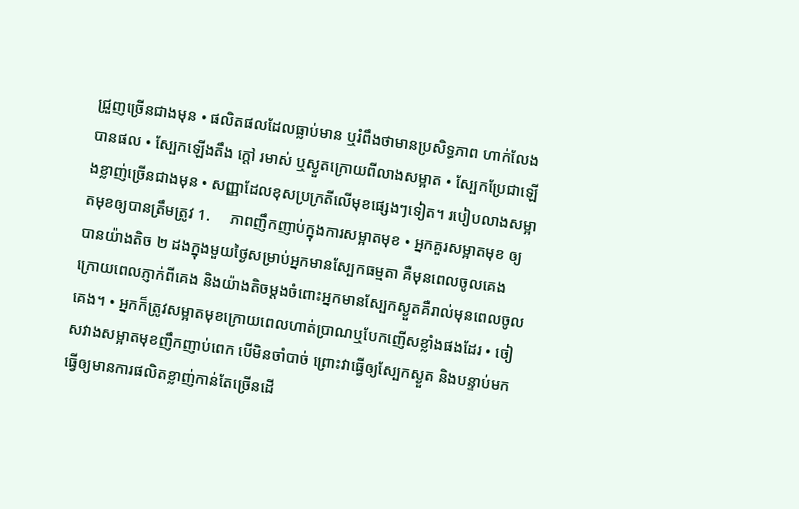ជ្រួញច្រើនជាងមុន • ផលិតផលដែលធ្លាប់មាន ឬរំពឹងថាមានប្រសិទ្ធភាព ហាក់លែងបានផល • ស្បែកឡើងតឹង ក្តៅ រមាស់ ឬស្ងួតក្រោយពីលាងសម្អាត • ស្បែកប្រែជាឡើងខ្លាញ់ច្រើនជាងមុន • សញ្ញាដែលខុសប្រក្រតីលើមុខផ្សេងៗទៀត។ របៀបលាងសម្អាតមុខឲ្យបានត្រឹមត្រូវ 1.     ភាពញឹកញាប់ក្នុងការសម្អាតមុខ • អ្នកគួរសម្អាតមុខ ឲ្យបានយ៉ាងតិច ២ ដងក្នុងមួយថ្ងៃសម្រាប់អ្នកមានស្បែកធម្មតា គឺមុនពេលចូលគេង ក្រោយពេលភ្ញាក់ពីគេង និងយ៉ាងតិចម្តងចំពោះអ្នកមានស្បែកស្ងួតគឺរាល់មុនពេលចូលគេង។ • អ្នកក៏ត្រូវសម្អាតមុខក្រោយពេលហាត់ប្រាណឬបែកញើសខ្លាំងផងដែរ • ចៀសវាងសម្អាតមុខញឹកញាប់ពេក បើមិនចាំបាច់ ព្រោះវាធ្វើឲ្យស្បែកស្ងួត និងបន្ទាប់មកធ្វើឲ្យមានការផលិតខ្លាញ់កាន់តែច្រើនដើ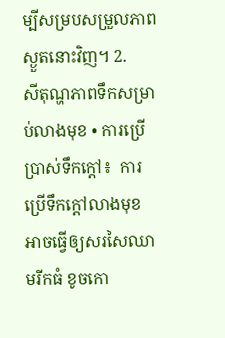ម្បីសម្របសម្រួលភាពស្ងួតនោះវិញ។ 2.    សីតុណ្ហភាពទឹកសម្រាប់លាងមុខ • ការប្រើប្រាស់ទឹកក្តៅ៖  ការប្រើទឹកក្តៅលាងមុខ អាចធ្វើឲ្យសរសៃឈាមរីកធំ ខូចកោ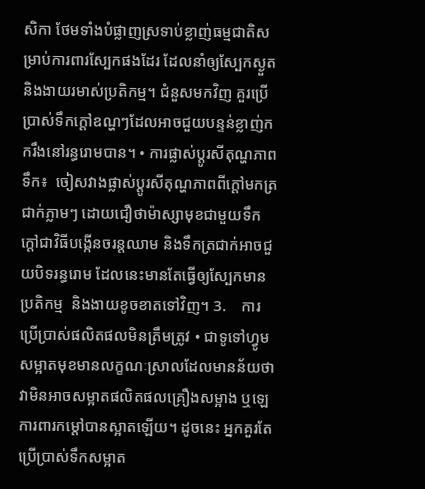សិកា ថែមទាំងបំផ្លាញស្រទាប់ខ្លាញ់ធម្មជាតិសម្រាប់ការពារស្បែកផងដែរ ដែលនាំឲ្យស្បែកស្ងួត  និងងាយរមាស់ប្រតិកម្ម។ ជំនួសមកវិញ គួរប្រើប្រាស់ទឹកក្តៅឧណ្ហៗដែលអាចជួយបន្ទន់ខ្លាញ់កករឹងនៅរន្ធរោមបាន។ • ការផ្លាស់ប្តូរសីតុណ្ហភាពទឹក៖  ចៀសវាងផ្លាស់ប្តូរសីតុណ្ហភាពពីក្តៅមកត្រជាក់ភ្លាមៗ ដោយជឿថាម៉ាស្សាមុខជាមួយទឹកក្តៅជាវិធីបង្កើនចរន្តឈាម និងទឹកត្រជាក់អាចជួយបិទរន្ធរោម ដែលនេះមានតែធ្វើឲ្យស្បែកមានប្រតិកម្ម  និងងាយខូចខាតទៅវិញ។ 3.    ការប្រើប្រាស់ផលិតផលមិនត្រឹមត្រូវ • ជាទូទៅហ្វូមសម្អាតមុខមានលក្ខណៈស្រាលដែលមានន័យថាវាមិនអាចសម្អាតផលិតផលគ្រឿងសម្អាង ឬឡេការពារកម្តៅបានស្អាតឡើយ។ ដូចនេះ អ្នកគួរតែប្រើប្រាស់ទឹកសម្អាត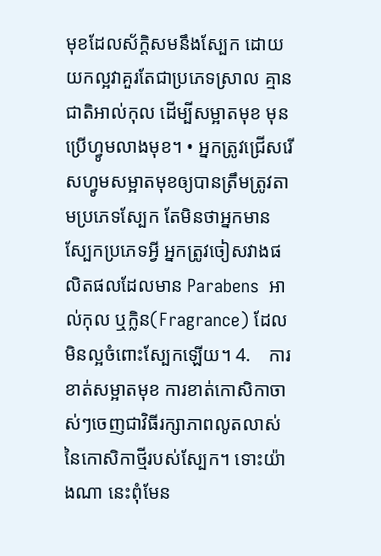មុខដែលស័ក្តិសមនឹងស្បែក ដោយយកល្អវាគួរតែជាប្រភេទស្រាល គ្មានជាតិអាល់កុល ដើម្បីសម្អាតមុខ មុនប្រើហ្វូមលាងមុខ។ • អ្នកត្រូវជ្រើសរើសហ្វូមសម្អាតមុខឲ្យបានត្រឹមត្រូវតាមប្រភេទស្បែក តែមិនថាអ្នកមានស្បែកប្រភេទអ្វី អ្នកត្រូវចៀសវាងផលិតផលដែលមាន Parabens  អាល់កុល ឬក្លិន(Fragrance) ដែលមិនល្អចំពោះស្បែកឡើយ។ 4.    ការខាត់សម្អាតមុខ ការខាត់កោសិកាចាស់ៗចេញជាវិធីរក្សាភាពលូតលាស់នៃកោសិកាថ្មីរបស់ស្បែក។ ទោះយ៉ាងណា នេះពុំមែន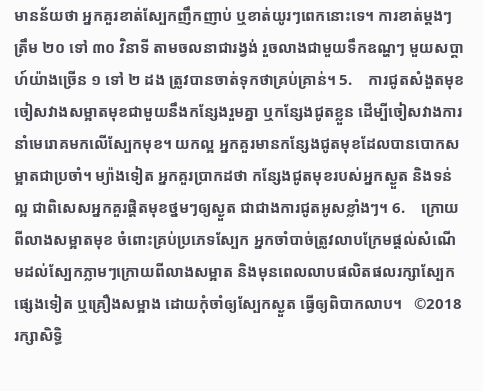មានន័យថា អ្នកគួរខាត់ស្បែកញឹកញាប់ ឬខាត់យូរៗពេកនោះទេ។ ការខាត់ម្តងៗត្រឹម ២០ ទៅ ៣០ វិនាទី តាមចលនាជារង្វង់ រួចលាងជាមួយទឹកឧណ្ហៗ មួយសប្តាហ៍យ៉ាងច្រើន ១ ទៅ ២ ដង ត្រូវបានចាត់ទុកថាគ្រប់គ្រាន់។ 5.    ការជូតសំងួតមុខ ចៀសវាងសម្អាតមុខជាមួយនឹងកន្សែងរួមគ្នា ឬកន្សែងជូតខ្លួន ដើម្បីចៀសវាងការនាំមេរោគមកលើស្បែកមុខ។ យកល្អ អ្នកគួរមានកន្សែងជូតមុខដែលបានបោកសម្អាតជាប្រចាំ។ ម្យ៉ាងទៀត អ្នកគួរប្រាកដថា កន្សែងជូតមុខរបស់អ្នកស្ងួត និងទន់ល្អ ជាពិសេសអ្នកគួរផ្តិតមុខថ្នមៗឲ្យស្ងួត ជាជាងការជូតអូសខ្លាំងៗ។ 6.    ក្រោយពីលាងសម្អាតមុខ ចំពោះគ្រប់ប្រភេទស្បែក អ្នកចាំបាច់ត្រូវលាបក្រែមផ្តល់សំណើមដល់ស្បែកភ្លាមៗក្រោយពីលាងសម្អាត និងមុនពេលលាបផលិតផលរក្សាស្បែកផ្សេងទៀត ឬគ្រឿងសម្អាង ដោយកុំចាំឲ្យស្បែកស្ងួត ធ្វើឲ្យពិបាកលាប។   ©2018 រក្សាសិទ្ធិ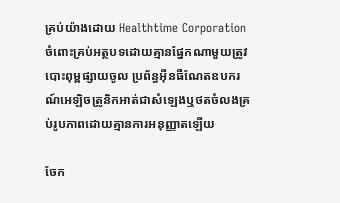គ្រប់យ៉ាងដោយ Healthtime Corporation ចំពោះគ្រប់អត្ថបទដោយគ្មានផ្នែកណាមួយត្រូវបោះពុម្ពផ្សាយចូល ប្រព័ន្ធអ៊ីនធឺណែតឧបករណ៍អេឡិចត្រូនិកអាត់ជាសំឡេងឬថតចំលងគ្រប់រូបភាពដោយគ្មានការអនុញ្ញាតឡើយ

ចែក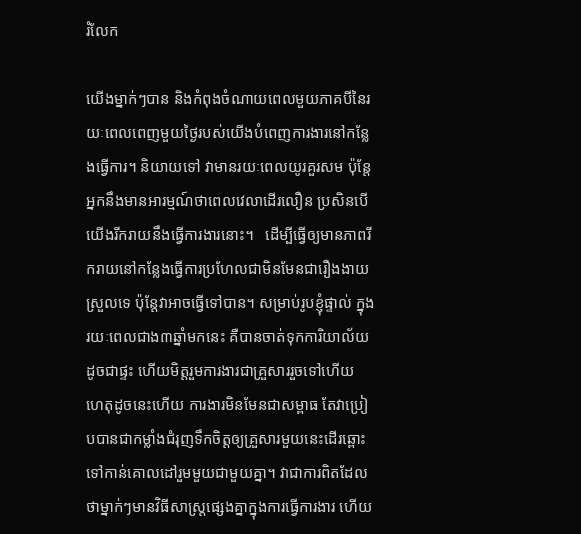រំលែក

យើងម្នាក់ៗបាន និងកំពុងចំណាយពេលមួយភាគបីនៃរយៈពេលពេញមួយថ្ងៃរបស់យើងបំពេញការងារនៅកន្លែងធ្វើការ។ និយាយទៅ វាមានរយៈពេលយូរគួរសម ប៉ុន្តែអ្នកនឹងមានអារម្មណ៍ថាពេលវេលាដើរលឿន ប្រសិនបើយើងរីករាយនឹងធ្វើការងារនោះ។   ដើម្បីធ្វើឲ្យមានភាពរីករាយនៅកន្លែងធ្វើការប្រហែលជាមិនមែនជារឿងងាយស្រួលទេ ប៉ុន្តែវាអាចធ្វើទៅបាន។ សម្រាប់រូបខ្ញុំផ្ទាល់ ក្នុងរយៈពេលជាង៣ឆ្នាំមកនេះ គឺបានចាត់ទុកការិយាល័យដូចជាផ្ទះ ហើយមិត្តរួមការងារជាគ្រួសាររួចទៅហើយ ហេតុដូចនេះហើយ ការងារមិនមែនជាសម្ពាធ តែវាប្រៀបបានជាកម្លាំងជំរុញទឹកចិត្តឲ្យគ្រួសារមួយនេះដើរឆ្ពោះទៅកាន់គោលដៅរួមមួយជាមួយគ្នា។ វាជាការពិតដែលថាម្នាក់ៗមានវិធីសាស្រ្តផ្សេងគ្នាក្នុងការធ្វើការងារ ហើយ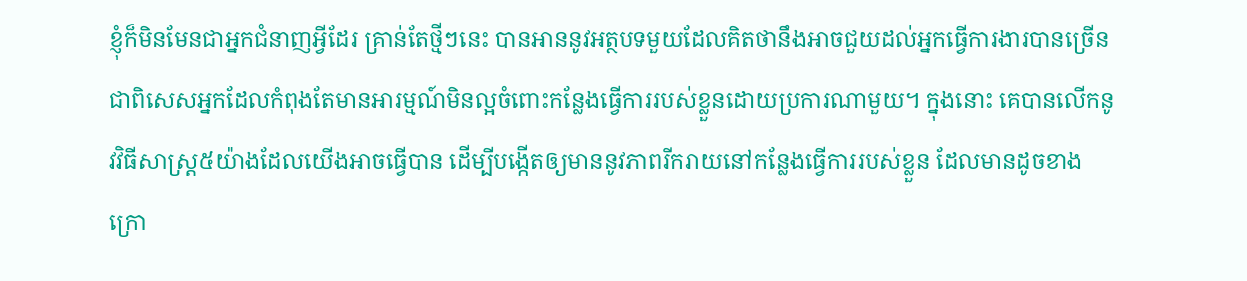ខ្ញុំក៏មិនមែនជាអ្នកជំនាញអ្វីដែរ គ្រាន់តែថ្មីៗនេះ បានអាននូវអត្ថបទមួយដែលគិតថានឹងអាចជួយដល់អ្នកធ្វើការងារបានច្រើនជាពិសេសអ្នកដែលកំពុងតែមានអារម្មណ៍មិនល្អចំពោះកន្លែងធ្វើការរបស់ខ្លួនដោយប្រការណាមួយ។ ក្នុងនោះ គេបានលើកនូវវិធីសាស្ត្រ៥យ៉ាងដែលយើងអាចធ្វើបាន ដើម្បីបង្កើតឲ្យមាននូវភាពរីករាយនៅកន្លែងធ្វើការរបស់ខ្លួន ដែលមានដូចខាងក្រោ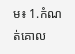ម៖ 1.កំណត់គោល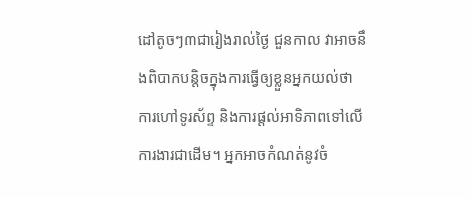ដៅតូចៗ៣ជារៀងរាល់ថ្ងៃ ជួនកាល វាអាចនឹងពិបាកបន្តិចក្នុងការធ្វើឲ្យខ្លួនអ្នកយល់ថា ការហៅទូរស័ព្ទ និងការផ្តល់អាទិភាពទៅលើការងារជាដើម។ អ្នកអាចកំណត់នូវចំ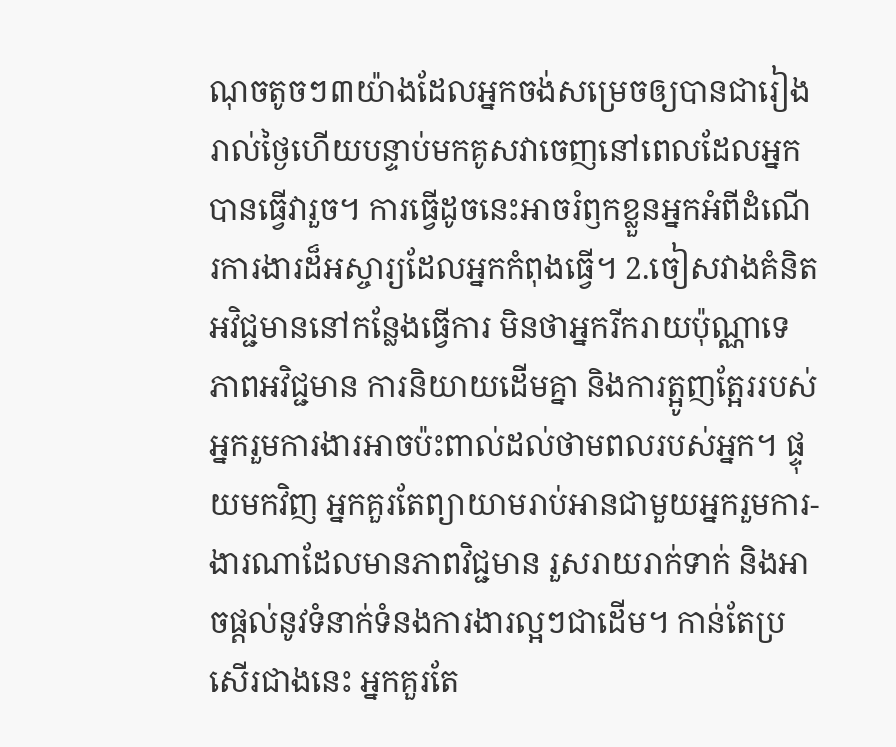ណុចតូចៗ៣យ៉ាងដែលអ្នកចង់សម្រេចឲ្យបានជារៀងរាល់ថ្ងៃហើយបន្ទាប់មកគូសវាចេញនៅពេលដែលអ្នកបានធ្វើវារួច។ ការធ្វើដូចនេះអាចរំឭកខ្លួនអ្នកអំពីដំណើរការងារដ៏អស្ចារ្យដែលអ្នកកំពុងធ្វើ។ 2.ចៀសវាងគំនិតអវិជ្ជមាននៅកន្លែងធ្វើការ មិនថាអ្នករីករាយប៉ុណ្ណាទេ ភាពអវិជ្ជមាន ការនិយាយដើមគ្នា និងការត្អូញត្អែររបស់អ្នករួមការងារអាចប៉ះពាល់ដល់ថាមពលរបស់អ្នក។ ផ្ទុយមកវិញ អ្នកគួរតែព្យាយាមរាប់អានជាមួយអ្នករួមការ-ងារណាដែលមានភាពវិជ្ជមាន រួសរាយរាក់ទាក់ និងអាចផ្តល់នូវទំនាក់ទំនងការងារល្អៗជាដើម។ កាន់តែប្រសើរជាងនេះ អ្នកគួរតែ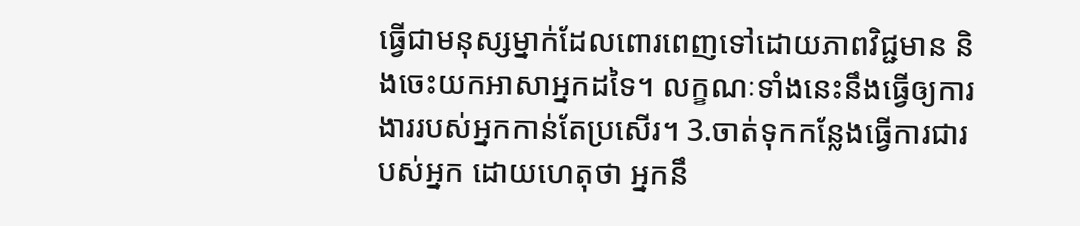ធ្វើជាមនុស្សម្នាក់ដែលពោរពេញទៅដោយភាពវិជ្ជមាន និងចេះយកអាសាអ្នកដទៃ។ លក្ខណៈទាំងនេះនឹងធ្វើឲ្យការងាររបស់អ្នកកាន់តែប្រសើរ។ 3.ចាត់ទុកកន្លែងធ្វើការជារបស់អ្នក ដោយហេតុថា អ្នកនឹ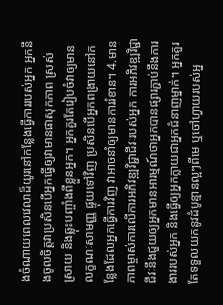ងចំណាយពេលវេលាដ៏យូរនៅកន្លែងធ្វើការរបស់អ្នក អ្នកនឹងចូលចិត្តវាប្រសិនបើអ្នកធ្វើឲ្យវាមានផាសុកភាព ស្រស់ស្រាយ និងឆ្លុះបញ្ចាំងពីខ្លួនអ្នក។ អ្នកគួរតែរៀបចំវាឲ្យមានលក្ខណៈសាមញ្ញ ផ្ទុយទៅវិញ ប្រសិនបើអ្នកពង្រាយនៅកន្លែងដែលអ្នកធ្វើការវិញ វាអាចនាំឲ្យមានការរំខាន។ 4.មានភាពម្ចាស់ការលើការអភិវឌ្ឍវិជ្ជាជីវៈរបស់អ្នក ការអភិវឌ្ឍវិជ្ជាជីវៈនឹងជួយឲ្យអ្នកមានអារម្មណ៍ថាអ្នកបានផ្សារភ្ជាប់នឹងការងាររបស់អ្នក និងធ្វើឲ្យអ្នកក្លាយជាអ្នកជំនាញម្នាក់។ អ្នកគួរតែទទួលយកនូវដំបូន្មានល្អៗពីមេ ឬចៅហ្វាយរបស់អ្ន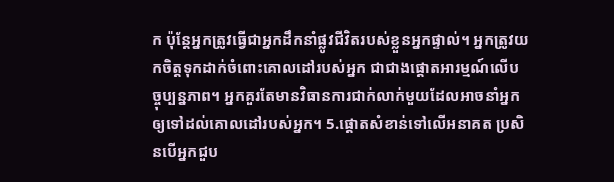ក ប៉ុន្តែអ្នកត្រូវធ្វើជាអ្នកដឹកនាំផ្លូវជីវិតរបស់ខ្លួនអ្នកផ្ទាល់។ អ្នកត្រូវយកចិត្តទុកដាក់ចំពោះគោលដៅរបស់អ្នក ជាជាងផ្តោតអារម្មណ៍លើបច្ចុប្បន្នភាព។ អ្នកគួរតែមានវិធានការជាក់លាក់មួយដែលអាចនាំអ្នកឲ្យទៅដល់គោលដៅរបស់អ្នក។ 5.ផ្ដោតសំខាន់ទៅលើអនាគត ប្រសិនបើអ្នកជួប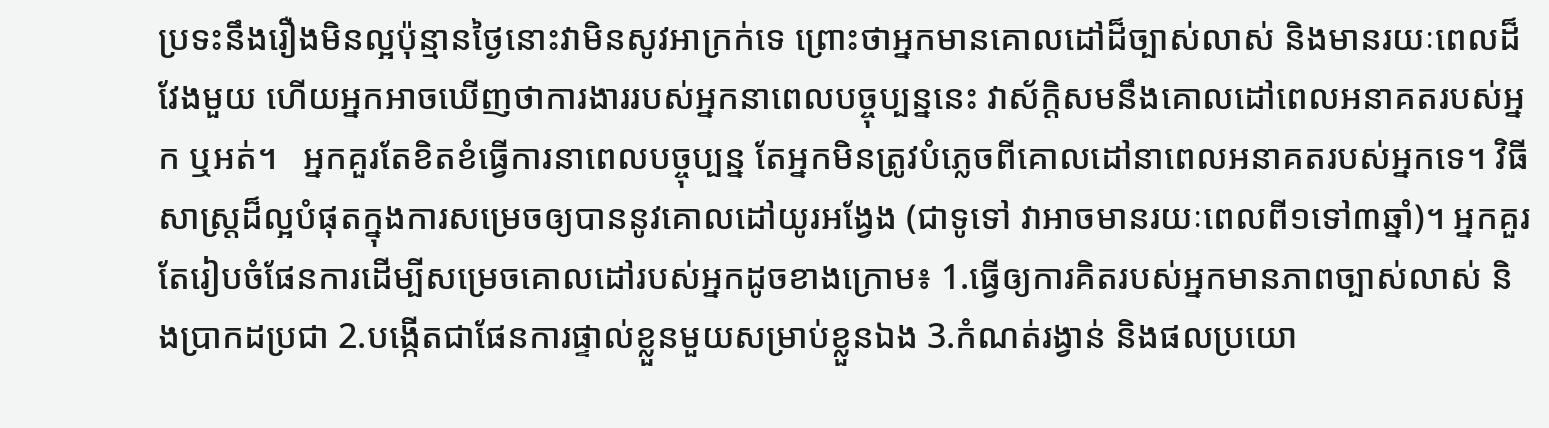ប្រទះនឹងរឿងមិនល្អប៉ុន្មានថ្ងៃនោះវាមិនសូវអាក្រក់ទេ ព្រោះថាអ្នកមានគោលដៅដ៏ច្បាស់លាស់ និងមានរយៈពេលដ៏វែងមួយ ហើយអ្នកអាចឃើញថាការងាររបស់អ្នកនាពេលបច្ចុប្បន្ននេះ វាស័ក្តិសមនឹងគោលដៅពេលអនាគតរបស់អ្នក ឬអត់។   អ្នកគួរតែខិតខំធ្វើការនាពេលបច្ចុប្បន្ន តែអ្នកមិនត្រូវបំភ្លេចពីគោលដៅនាពេលអនាគតរបស់អ្នកទេ។ វិធីសាស្ត្រដ៏ល្អបំផុតក្នុងការសម្រេចឲ្យបាននូវគោលដៅយូរអង្វែង (ជាទូទៅ វាអាចមានរយៈពេលពី១ទៅ៣ឆ្នាំ)។ អ្នកគួរតែរៀបចំផែនការដើម្បីសម្រេចគោលដៅរបស់អ្នកដូចខាងក្រោម៖ 1.ធ្វើឲ្យការគិតរបស់អ្នកមានភាពច្បាស់លាស់ និងប្រាកដប្រជា 2.បង្កើតជាផែនការផ្ទាល់ខ្លួនមួយសម្រាប់ខ្លួនឯង 3.កំណត់រង្វាន់ និងផលប្រយោ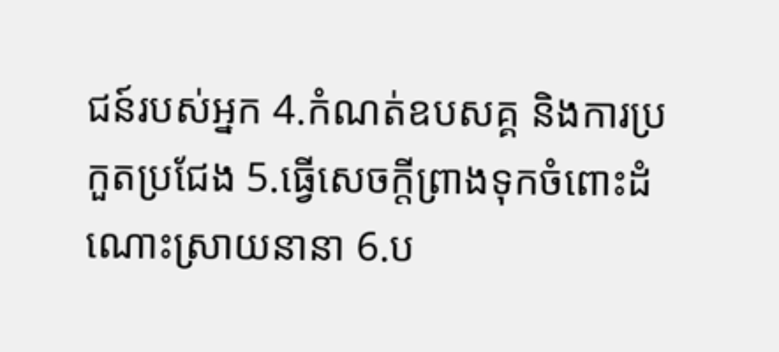ជន៍របស់អ្នក 4.កំណត់ឧបសគ្គ និងការប្រកួតប្រជែង 5.ធ្វើសេចក្ដីព្រាងទុកចំពោះដំណោះស្រាយនានា 6.ប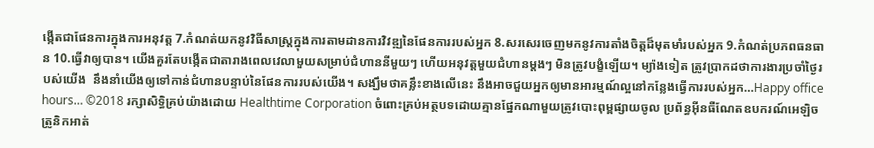ង្កើតជាផែនការក្នុងការអនុវត្ត 7.កំណត់យកនូវវិធីសាស្រ្តក្នុងការតាមដានការវិវឌ្ឍនៃផែនការរបស់អ្នក 8.សរសេរចេញមកនូវការតាំងចិត្តដ៏មុតមាំរបស់អ្នក 9.កំណត់ប្រភពធនធាន 10.ធ្វើវាឲ្យបាន។ យើងគួរតែបង្កើតជាតារាងពេលវេលាមួយសម្រាប់ជំហាននីមួយៗ ហើយអនុវត្តមួយជំហានម្ដងៗ មិនត្រូវបង្ខំឡើយ។ ម្យ៉ាងទៀត ត្រូវប្រាកដថាការងារប្រចាំថ្ងៃរបស់យើង  នឹងនាំយើងឲ្យទៅកាន់ជំហានបន្ទាប់នៃផែនការរបស់យើង។ សង្ឃឹមថាគន្លឹះខាងលើនេះ នឹងអាចជួយអ្នកឲ្យមានអារម្មណ៍ល្អនៅកន្លែងធ្វើការរបស់អ្នក…Happy office hours… ©2018 រក្សាសិទ្ធិគ្រប់យ៉ាងដោយ Healthtime Corporation ចំពោះគ្រប់អត្ថបទដោយគ្មានផ្នែកណាមួយត្រូវបោះពុម្ពផ្សាយចូល ប្រព័ន្ធអ៊ីនធឺណែតឧបករណ៍អេឡិចត្រូនិកអាត់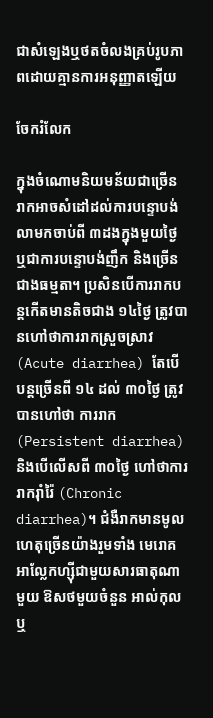ជាសំឡេងឬថតចំលងគ្រប់រូបភាពដោយគ្មានការអនុញ្ញាតឡើយ

ចែករំលែក

ក្នុងចំណោមនិយមន័យជាច្រើន រាកអាចសំដៅដល់ការបន្ទោបង់លាមកចាប់ពី ៣ដងក្នុងមួយថ្ងៃ ឬជាការបន្ទោបង់ញឹក និងច្រើនជាងធម្មតា។ ប្រសិនបើការរាកបន្តកើតមានតិចជាង ១៤ថ្ងៃ ត្រូវបានហៅថាការរាកស្រួចស្រាវ (Acute diarrhea) តែបើបន្តច្រើនពី ១៤ ដល់ ៣០ថ្ងៃ ត្រូវបានហៅថា ការរាក (Persistent diarrhea) និងបើលើសពី ៣០ថ្ងៃ ហៅថាការរាករ៉ាំរ៉ៃ (Chronic diarrhea)។ ជំងឺរាកមានមូលហេតុច្រើនយ៉ាងរួមទាំង មេរោគ អាល្លែកហ្ស៊ីជាមួយសារធាតុណាមួយ ឱសថមួយចំនួន អាល់កុល ឬ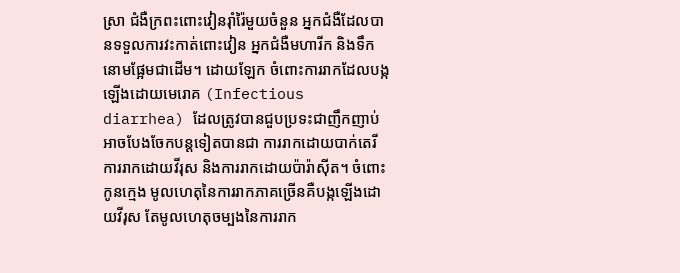ស្រា ជំងឺក្រពះពោះវៀនរ៉ាំរ៉ៃមួយចំនួន អ្នកជំងឺដែលបានទទួលការវះកាត់ពោះវៀន អ្នកជំងឺមហារីក និងទឹកនោមផ្អែមជាដើម។ ដោយឡែក ចំពោះការរាកដែលបង្កឡើងដោយមេរោគ (Infectious diarrhea) ដែលត្រូវបានជួបប្រទះជាញឹកញាប់ អាចបែងចែកបន្តទៀតបានជា ការរាកដោយបាក់តេរី ការរាកដោយវីរុស និងការរាកដោយប៉ារ៉ាស៊ីត។ ចំពោះកូនក្មេង មូលហេតុនៃការរាកភាគច្រើនគឺបង្កឡើងដោយវីរុស តែមូលហេតុចម្បងនៃការរាក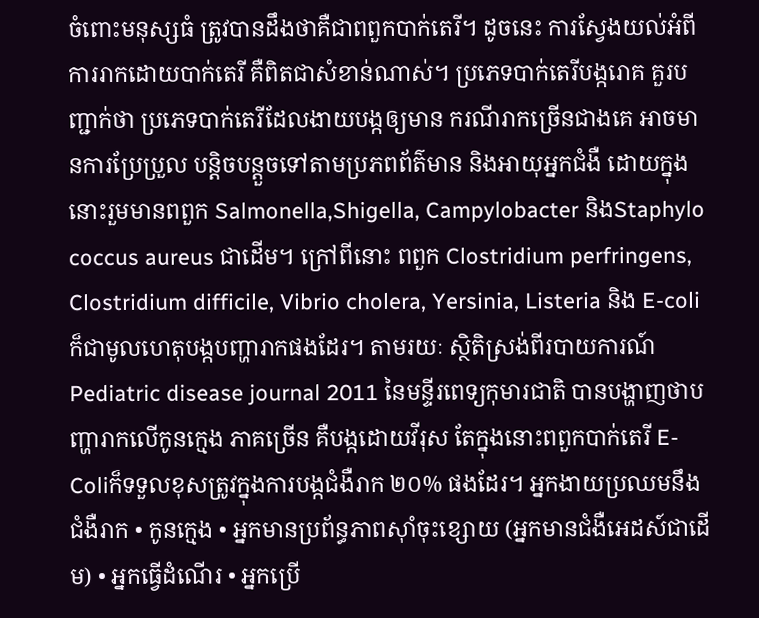ចំពោះមនុស្សធំ ត្រូវបានដឹងថាគឺជាពពួកបាក់តេរី។ ដូចនេះ ការស្វែងយល់អំពីការរាកដោយបាក់តេរី គឺពិតជាសំខាន់ណាស់។ ប្រភេទបាក់តេរីបង្ករោគ គួរបញ្ជាក់ថា ប្រភេទបាក់តេរីដែលងាយបង្កឲ្យមាន ករណីរាកច្រើនជាងគេ អាចមានការប្រែប្រួល បន្តិចបន្តួចទៅតាមប្រភពព័ត៌មាន និងអាយុអ្នកជំងឺ ដោយក្នុងនោះរួមមានពពួក Salmonella,Shigella, Campylobacter និងStaphylo coccus aureus ជាដើម។ ក្រៅពីនោះ ពពួក Clostridium perfringens, Clostridium difficile, Vibrio cholera, Yersinia, Listeria និង E-coli ក៏ជាមូលហេតុបង្កបញ្ហារាកផងដែរ។ តាមរយៈ ស្ថិតិស្រង់ពីរបាយការណ៍ Pediatric disease journal 2011 នៃមន្ទីរពេទ្យកុមារជាតិ បានបង្ហាញថាបញ្ហារាកលើកូនក្មេង ភាគច្រើន គឺបង្កដោយវីរុស តែក្នុងនោះពពួកបាក់តេរី E-Coliក៏ទទួលខុសត្រូវក្នុងការបង្កជំងឺរាក ២០% ផងដែរ។ អ្នកងាយប្រឈមនឹងជំងឺរាក • កូនក្មេង • អ្នកមានប្រព័ន្ធភាពស៊ាំចុះខ្សោយ (អ្នកមានជំងឺអេដស៍ជាដើម) • អ្នកធ្វើដំណើរ • អ្នកប្រើ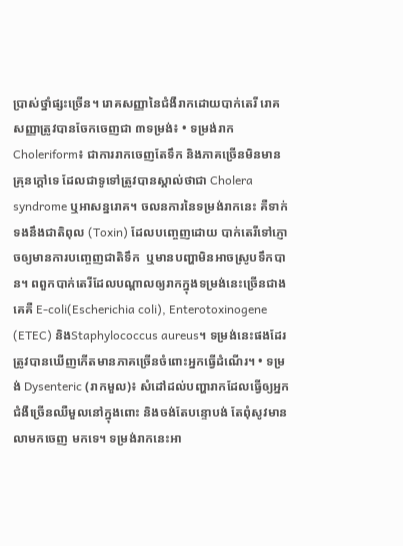ប្រាស់ថ្នាំផ្សះច្រើន។ រោគសញ្ញានៃជំងឺរាកដោយបាក់តេរី រោគសញ្ញាត្រូវបានចែកចេញជា ៣ទម្រង់៖ • ទម្រង់រាក Choleriform៖ ជាការរាកចេញតែទឹក និងភាគច្រើនមិនមានគ្រុនក្តៅទេ ដែលជាទូទៅត្រូវបានស្គាល់ថាជា Cholera syndrome ឬអាសន្នរោគ។ ចលនការនៃទម្រង់រាកនេះ គឺទាក់ទងនឹងជាតិពុល (Toxin) ដែលបញ្ចេញដោយ បាក់តេរីទៅភ្ញោចឲ្យមានការបញ្ចេញជាតិទឹក  ឬមានបញ្ហាមិនអាចស្រូបទឹកបាន។ ពពួកបាក់តេរីដែលបណ្តាលឲ្យរាកក្នុងទម្រង់នេះច្រើនជាងគេគឺ E-coli(Escherichia coli), Enterotoxinogene (ETEC) និងStaphylococcus aureus។ ទម្រង់នេះផងដែរ ត្រូវបានឃើញកើតមានភាគច្រើនចំពោះអ្នកធ្វើដំណើរ។ • ទម្រង់ Dysenteric (រាកមួល)៖ សំដៅដល់បញ្ហារាកដែលធ្វើឲ្យអ្នកជំងឺច្រើនឈឺមួលនៅក្នុងពោះ និងចង់តែបន្ទោបង់ តែពុំសូវមានលាមកចេញ មកទេ។ ទម្រង់រាកនេះអា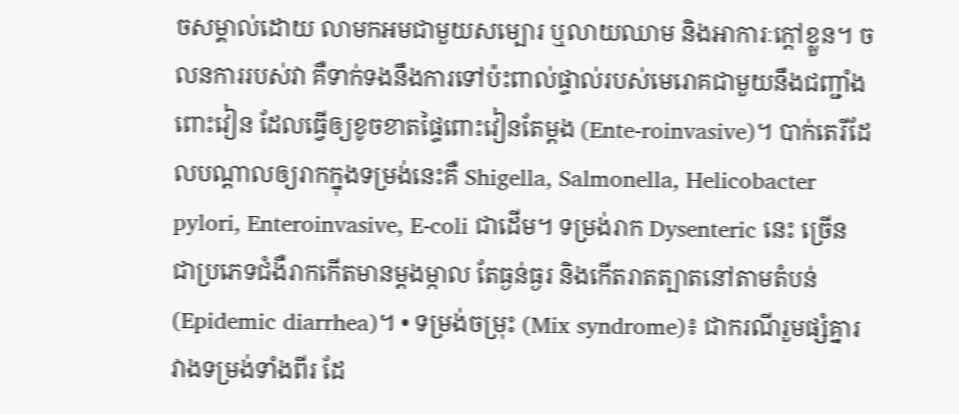ចសម្គាល់ដោយ លាមកអមជាមួយសម្បោរ ឬលាយឈាម និងអាការៈក្តៅខ្លួន។ ចលនការរបស់វា គឺទាក់ទងនឹងការទៅប៉ះពាល់ផ្ទាល់របស់មេរោគជាមួយនឹងជញ្ជាំងពោះវៀន ដែលធ្វើឲ្យខូចខាតផ្ទៃពោះវៀនតែម្តង (Ente-roinvasive)។ បាក់តេរីដែលបណ្តាលឲ្យរាកក្នុងទម្រង់នេះគឺ Shigella, Salmonella, Helicobacter pylori, Enteroinvasive, E-coli ជាដើម។ ទម្រង់រាក Dysenteric នេះ ច្រើន ជាប្រភេទជំងឺរាកកើតមានម្តងម្កាល តែធ្ងន់ធ្ងរ និងកើតរាតត្បាតនៅតាមតំបន់ (Epidemic diarrhea)។ • ទម្រង់ចម្រុះ (Mix syndrome)៖ ជាករណីរួមផ្សំគ្នារវាងទម្រង់ទាំងពីរ ដែ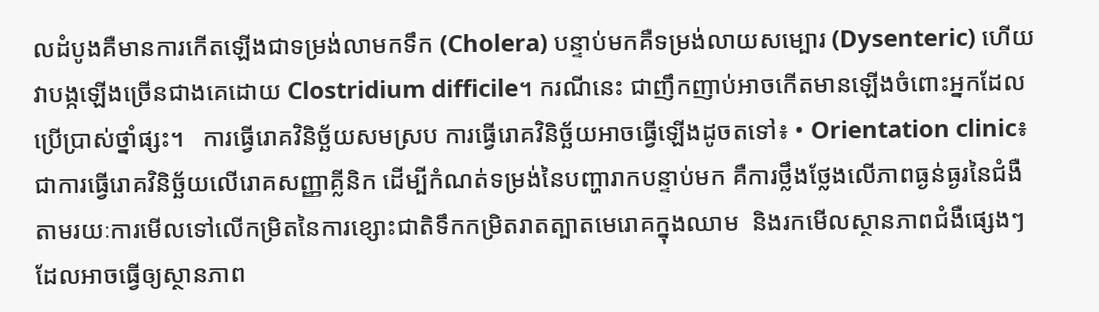លដំបូងគឺមានការកើតឡើងជាទម្រង់លាមកទឹក (Cholera) បន្ទាប់មកគឺទម្រង់លាយសម្បោរ (Dysenteric) ហើយវាបង្កឡើងច្រើនជាងគេដោយ Clostridium difficile។ ករណីនេះ ជាញឹកញាប់អាចកើតមានឡើងចំពោះអ្នកដែលប្រើប្រាស់ថ្នាំផ្សះ។   ការធ្វើរោគវិនិច្ឆ័យសមស្រប ការធ្វើរោគវិនិច្ឆ័យអាចធ្វើឡើងដូចតទៅ៖ • Orientation clinic៖ ជាការធ្វើរោគវិនិច្ឆ័យលើរោគសញ្ញាគ្លីនិក ដើម្បីកំណត់ទម្រង់នៃបញ្ហារាកបន្ទាប់មក គឺការថ្លឹងថ្លែងលើភាពធ្ងន់ធ្ងរនៃជំងឺតាមរយៈការមើលទៅលើកម្រិតនៃការខ្សោះជាតិទឹកកម្រិតរាតត្បាតមេរោគក្នុងឈាម  និងរកមើលស្ថានភាពជំងឺផ្សេងៗដែលអាចធ្វើឲ្យស្ថានភាព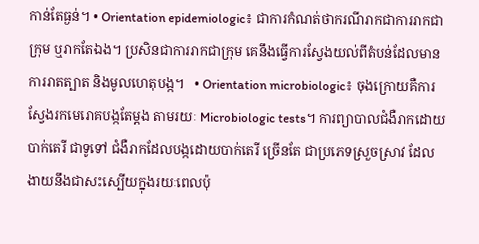កាន់តែធ្ងន់។ • Orientation epidemiologic៖ ជាការកំណត់ថាករណីរាកជាការរាកជាក្រុម ឬរាកតែឯង។ ប្រសិនជាការរាកជាក្រុម គេនឹងធ្វើការស្វែងយល់ពីតំបន់ដែលមានការរាតត្បាត និងមូលហេតុបង្ក។   • Orientation microbiologic៖ ចុងក្រោយគឺការស្វែងរកមេរោគបង្កតែម្តង តាមរយៈ Microbiologic tests។ ការព្យាបាលជំងឺរាកដោយបាក់តេរី ជាទូទៅ ជំងឺរាកដែលបង្កដោយបាក់តេរី ច្រើនតែ ជាប្រភេទស្រួចស្រាវ ដែលងាយនឹងជាសះស្បើយក្នុងរយៈពេលប៉ុ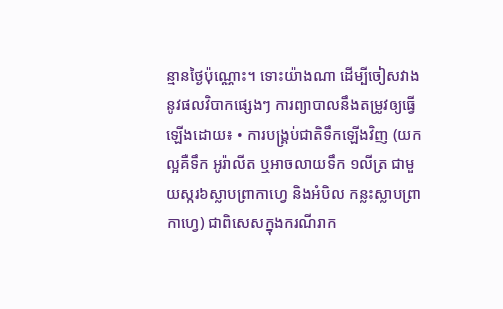ន្មានថ្ងៃប៉ុណ្ណោះ។ ទោះយ៉ាងណា ដើម្បីចៀសវាងនូវផលវិបាកផ្សេងៗ ការព្យាបាលនឹងតម្រូវឲ្យធ្វើឡើងដោយ៖ • ការបង្គ្រប់ជាតិទឹកឡើងវិញ (យកល្អគឺទឹក អូរ៉ាលីត ឬអាចលាយទឹក ១លីត្រ ជាមួយស្ករ៦ស្លាបព្រាកាហ្វេ និងអំបិល កន្លះស្លាបព្រាកាហ្វេ) ជាពិសេសក្នុងករណីរាក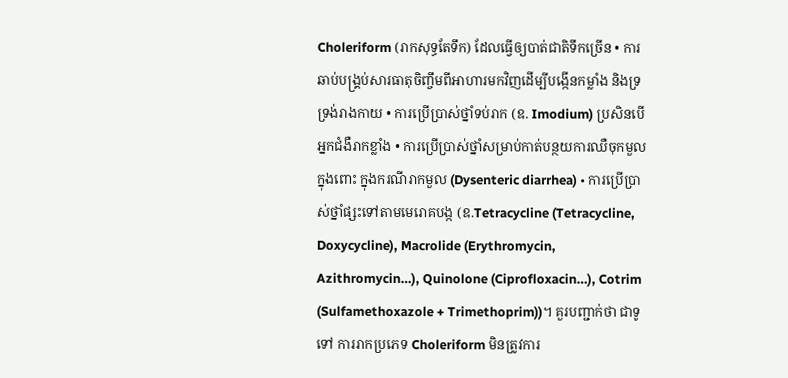Choleriform (រាកសុទ្ធតែទឹក) ដែលធ្វើឲ្យបាត់ជាតិទឹកច្រើន • ការឆាប់បង្គ្រប់សារធាតុចិញ្ចឹមពីអាហារមកវិញដើម្បីបង្កើនកម្លាំង និងទ្រទ្រង់រាងកាយ • ការប្រើប្រាស់ថ្នាំទប់រាក (ឧ. Imodium) ប្រសិនបើអ្នកជំងឺរាកខ្លាំង • ការប្រើប្រាស់ថ្នាំសម្រាប់កាត់បន្ថយការឈឺចុកមួលក្នុងពោះ ក្នុងករណីរាកមួល (Dysenteric diarrhea) • ការប្រើប្រាស់ថ្នាំផ្សះទៅតាមមេរោគបង្ក (ឧ.Tetracycline (Tetracycline, Doxycycline), Macrolide (Erythromycin, Azithromycin…), Quinolone (Ciprofloxacin…), Cotrim (Sulfamethoxazole + Trimethoprim))។ គួរបញ្ជាក់ថា ជាទូទៅ ការរាកប្រភេទ Choleriform មិនត្រូវការ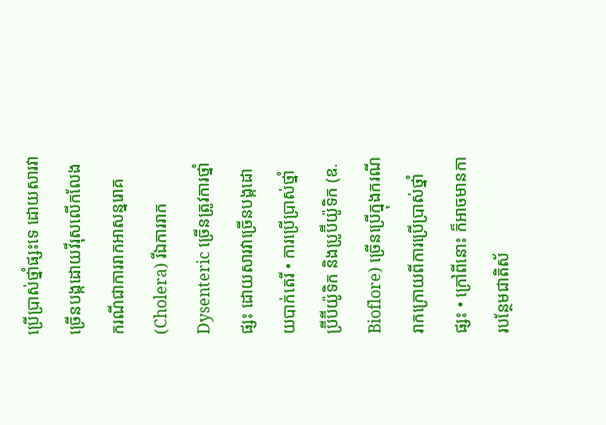ប្រើប្រាស់ថ្នាំផ្សះទេ ដោយសារវាច្រើនបង្កដោយវីរុសលើកលែងករណីជាការរាកអាសន្នរោគ (Cholera) រីឯការរាក Dysenteric ច្រើនត្រូវការថ្នាំផ្សះ ដោយសារវាច្រើនបង្កដោយបាក់តេរី • ការប្រើប្រាស់ថ្នាំ ប្រ៊ីប៊ីយ៉ូទិក និងប្រូប៊ីយ៉ូទិក (ឧ. Bioflore) ច្រើនប្រើក្នុងករណីរាកក្រោយពីការប្រើប្រាស់ថ្នាំផ្សះ • ក្រៅពីនោះ ក៏អាចមានការបន្ថែមជាតិស័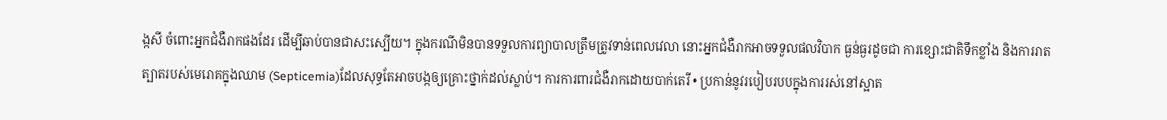ង្កសី ចំពោះអ្នកជំងឺរាកផងដែរ ដើម្បីឆាប់បានជាសះស្បើយ។ ក្នុងករណីមិនបានទទួលការព្យាបាលត្រឹមត្រូវទាន់ពេលវេលា នោះអ្នកជំងឺរាកអាចទទួលផលវិបាក ធ្ងន់ធ្ងរដូចជា ការខ្សោះជាតិទឹកខ្លាំង និងការរាតត្បាតរបស់មេរោគក្នុងឈាម (Septicemia)ដែលសុទ្ធតែអាចបង្កឲ្យគ្រោះថ្នាក់ដល់ស្លាប់។ ការការពារជំងឺរាកដោយបាក់តេរី • ប្រកាន់នូវរបៀបរបបក្នុងការរស់នៅស្អាត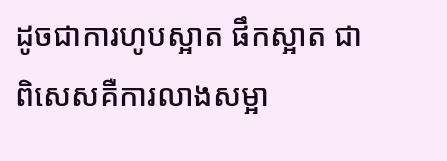ដូចជាការហូបស្អាត ផឹកស្អាត ជាពិសេសគឺការលាងសម្អា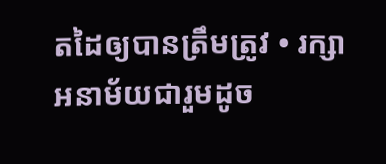តដៃឲ្យបានត្រឹមត្រូវ • រក្សាអនាម័យជារួមដូច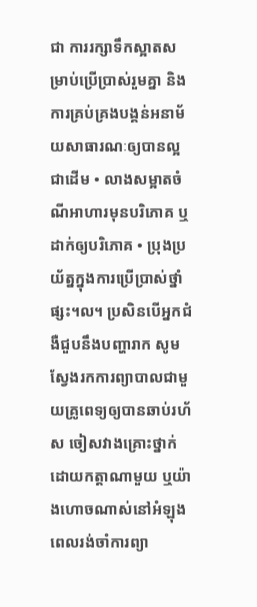ជា ការរក្សាទឹកស្អាតសម្រាប់ប្រើប្រាស់រួមគ្នា និងការគ្រប់គ្រងបង្គន់អនាម័យសាធារណៈឲ្យបានល្អជាដើម • លាងសម្អាតចំណីអាហារមុនបរិភោគ ឬដាក់ឲ្យបរិភោគ • ប្រុងប្រយ័ត្នក្នុងការប្រើប្រាស់ថ្នាំផ្សះ។ល។ ប្រសិនបើអ្នកជំងឺជួបនឹងបញ្ហារាក សូមស្វែងរកការព្យាបាលជាមួយគ្រូពេទ្យឲ្យបានឆាប់រហ័ស ចៀសវាងគ្រោះថ្នាក់ដោយកត្តាណាមួយ ឬយ៉ាងហោចណាស់នៅអំឡុងពេលរង់ចាំការព្យា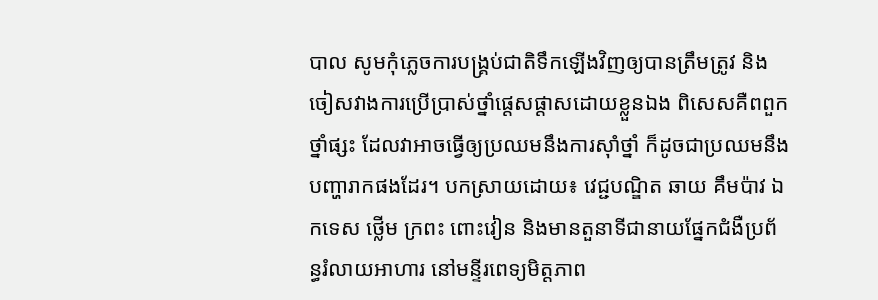បាល សូមកុំភ្លេចការបង្គ្រប់ជាតិទឹកឡើងវិញឲ្យបានត្រឹមត្រូវ និងចៀសវាងការប្រើប្រាស់ថ្នាំផ្តេសផ្តាសដោយខ្លួនឯង ពិសេសគឺពពួកថ្នាំផ្សះ ដែលវាអាចធ្វើឲ្យប្រឈមនឹងការស៊ាំថ្នាំ ក៏ដូចជាប្រឈមនឹងបញ្ហារាកផងដែរ។ បកស្រាយដោយ៖ វេជ្ជបណ្ឌិត ឆាយ គឹមប៉ាវ ឯកទេស ថ្លើម ក្រពះ ពោះវៀន និងមានតួនាទីជានាយផ្នែកជំងឺប្រព័ន្ធរំលាយអាហារ នៅមន្ទីរពេទ្យមិត្តភាព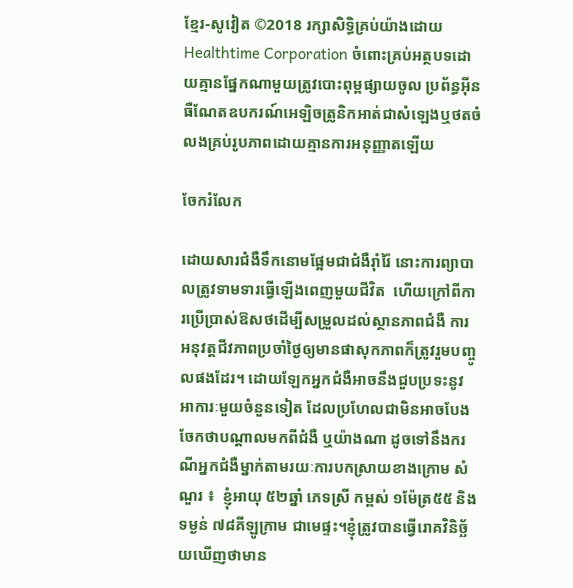ខ្មែរ-សូវៀត ©2018 រក្សាសិទ្ធិគ្រប់យ៉ាងដោយ Healthtime Corporation ចំពោះគ្រប់អត្ថបទដោយគ្មានផ្នែកណាមួយត្រូវបោះពុម្ពផ្សាយចូល ប្រព័ន្ធអ៊ីនធឺណែតឧបករណ៍អេឡិចត្រូនិកអាត់ជាសំឡេងឬថតចំលងគ្រប់រូបភាពដោយគ្មានការអនុញ្ញាតឡើយ

ចែករំលែក

ដោយសារជំងឺទឹកនោមផ្អែមជាជំងឺរ៉ាំរ៉ៃ នោះការព្យាបាលត្រូវទាមទារធ្វើឡើងពេញមួយជីវិត  ហើយក្រៅពីការប្រើប្រាស់ឱសថដើម្បីសម្រួលដល់ស្ថានភាពជំងឺ ការអនុវត្តជីវភាពប្រចាំថ្ងៃឲ្យមានផាសុកភាពក៏ត្រូវរួមបញ្ចូលផងដែរ។ ដោយឡែកអ្នកជំងឺអាចនឹងជួបប្រទះនូវអាការៈមួយចំនួនទៀត ដែលប្រហែលជាមិនអាចបែងចែកថាបណ្តាលមកពីជំងឺ ឬយ៉ាងណា ដូចទៅនឹងករណីអ្នកជំងឺម្នាក់តាមរយៈការបកស្រាយខាងក្រោម សំណួរ ៖  ខ្ញុំអាយុ ៥២ឆ្នាំ ភេទស្រី កម្ពស់ ១ម៉ែត្រ៥៥ និងទម្ងន់ ៧៨គីឡូក្រាម ជាមេផ្ទះ។ខ្ញុំត្រូវបានធ្វើរោគវិនិច្ឆ័យឃើញថាមាន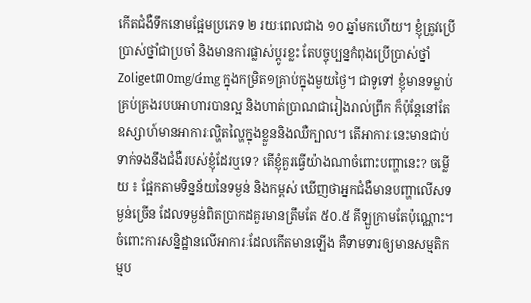កើតជំងឺទឹកនោមផ្អែមប្រភេទ ២ រយៈពេលជាង ១០ ឆ្នាំមកហើយ។ ខ្ញុំត្រូវប្រើប្រាស់ថ្នាំជាប្រចាំ និងមានការផ្លាស់ប្តូរខ្លះ តែបច្ចុប្បន្នកំពុងប្រើប្រាស់ថ្នាំ Zoliget៣០mg/៤mg ក្នុងកម្រិត១គ្រាប់ក្នុងមួយថ្ងៃ។ ជាទូទៅ ខ្ញុំមានទម្លាប់គ្រប់គ្រងរបបអាហារបានល្អ និងហាត់ប្រាណជារៀងរាល់ព្រឹក ក៏ប៉ុន្តែនៅតែឧស្សាហ៍មានអាការៈល្ហិតល្ហៃក្នុងខ្លួននិងឈឺក្បាល។ តើអាការៈនេះមានជាប់ទាក់ទងនឹងជំងឺរបស់ខ្ញុំដែរឬទេ? តើខ្ញុំគួរធ្វើយ៉ាងណាចំពោះបញ្ហានេះ? ចម្លើយ ៖ ផ្អែកតាមទិន្នន័យនៃទម្ងន់ និងកម្ពស់ ឃើញថាអ្នកជំងឺមានបញ្ហាលើសទម្ងន់ច្រើន ដែលទម្ងន់ពិតប្រាកដគួរមានត្រឹមតែ ៥០.៥ គីឡួក្រាមតែប៉ុណ្ណោះ។ ចំពោះការសន្និដ្ឋានលើអាការៈដែលកើតមានឡើង គឺទាមទារឲ្យមានសម្មតិកម្មប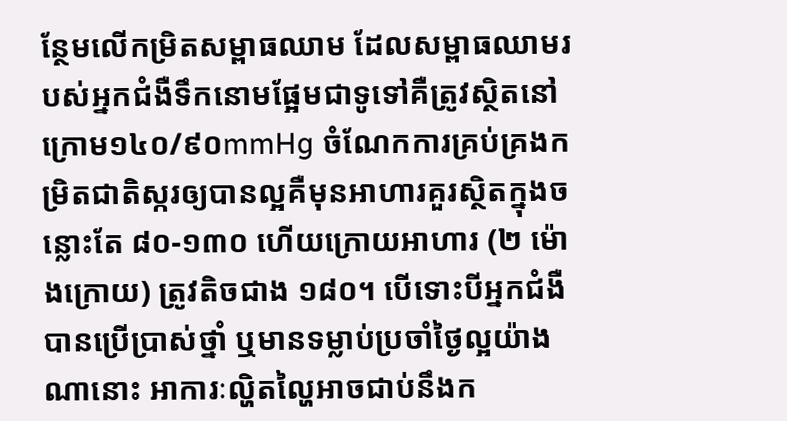ន្ថែមលើកម្រិតសម្ពាធឈាម ដែលសម្ពាធឈាមរបស់អ្នកជំងឺទឹកនោមផ្អែមជាទូទៅគឺត្រូវស្ថិតនៅក្រោម១៤០/៩០mmHg ចំណែកការគ្រប់គ្រងកម្រិតជាតិស្ករឲ្យបានល្អគឺមុនអាហារគួរស្ថិតក្នុងចន្លោះតែ ៨០-១៣០ ហើយក្រោយអាហារ (២ ម៉ោងក្រោយ) ត្រូវតិចជាង ១៨០។ បើទោះបីអ្នកជំងឺបានប្រើប្រាស់ថ្នាំ ឬមានទម្លាប់ប្រចាំថ្ងៃល្អយ៉ាងណានោះ អាការៈល្ហិតល្ហៃអាចជាប់នឹងក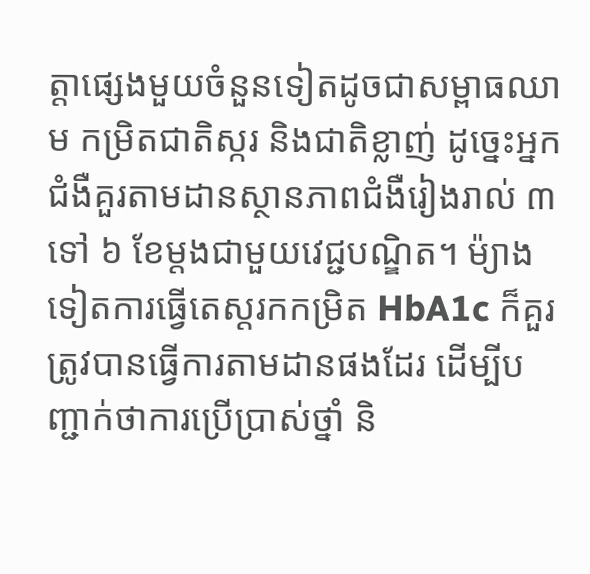ត្តាផ្សេងមួយចំនួនទៀតដូចជាសម្ពាធឈាម កម្រិតជាតិស្ករ និងជាតិខ្លាញ់ ដូច្នេះអ្នកជំងឺគួរតាមដានស្ថានភាពជំងឺរៀងរាល់ ៣ ទៅ ៦ ខែម្តងជាមួយវេជ្ជបណ្ឌិត។ ម៉្យាងទៀតការធ្វើតេស្តរកកម្រិត HbA1c ក៏គួរត្រូវបានធ្វើការតាមដានផងដែរ ដើម្បីបញ្ជាក់ថាការប្រើប្រាស់ថ្នាំ និ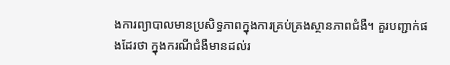ងការព្យាបាលមានប្រសិទ្ធភាពក្នុងការគ្រប់គ្រងស្ថានភាពជំងឺ។ គួរបញ្ជាក់ផងដែរថា ក្នុងករណីជំងឺមានដល់រ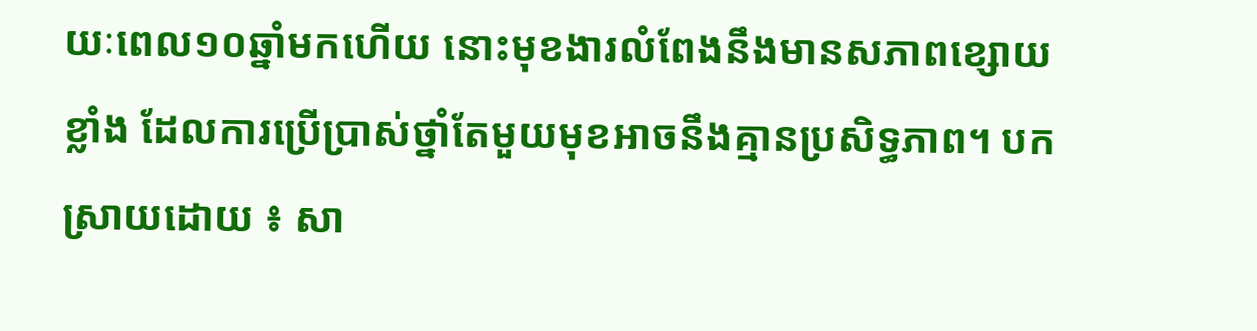យៈពេល១០ឆ្នាំមកហើយ នោះមុខងារលំពែងនឹងមានសភាពខ្សោយខ្លាំង ដែលការប្រើប្រាស់ថ្នាំតែមួយមុខអាចនឹងគ្មានប្រសិទ្ធភាព។ បកស្រាយដោយ ៖ សា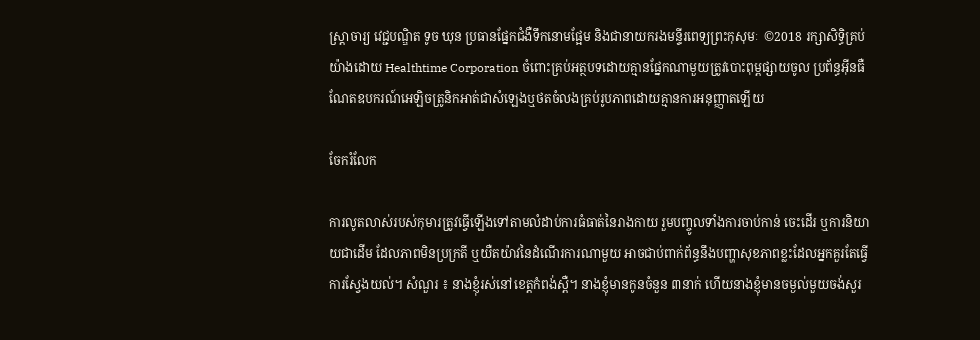ស្ត្រាចារ្យ វេជ្ជបណ្ឌិត ទូច ឃុន ប្រធានផ្នែកជំងឺទឹកនោមផ្អែម និងជានាយករងមន្ទីរពេទ្យព្រះកុសុមៈ  ©2018 រក្សាសិទ្ធិគ្រប់យ៉ាងដោយ Healthtime Corporation ចំពោះគ្រប់អត្ថបទដោយគ្មានផ្នែកណាមួយត្រូវបោះពុម្ពផ្សាយចូល ប្រព័ន្ធអ៊ីនធឺណែតឧបករណ៍អេឡិចត្រូនិកអាត់ជាសំឡេងឬថតចំលងគ្រប់រូបភាពដោយគ្មានការអនុញ្ញាតឡើយ

ចែករំលែក

ការលូតលាស់របស់កុមារត្រូវធ្វើឡើងទៅតាមលំដាប់ការធំធាត់នៃរាងកាយ រួមបញ្ចូលទាំងការចាប់កាន់ ចេះដើរ ឬការនិយាយជាដើម ដែលភាពមិនប្រក្រតី ឬយឺតយ៉ាវនៃដំណើរការណាមួយ អាចជាប់ពាក់ព័ន្ធនឹងបញ្ហាសុខភាពខ្លះដែលអ្នកគួរតែធ្វើការស្វែងយល់។ សំណួរ ៖ នាងខ្ញុំរស់នៅខេត្តកំពង់ស្ពឺ។ នាងខ្ញុំមានកូនចំនួន ៣នាក់ ហើយនាងខ្ញុំមានចម្ងល់មួយចង់សួរ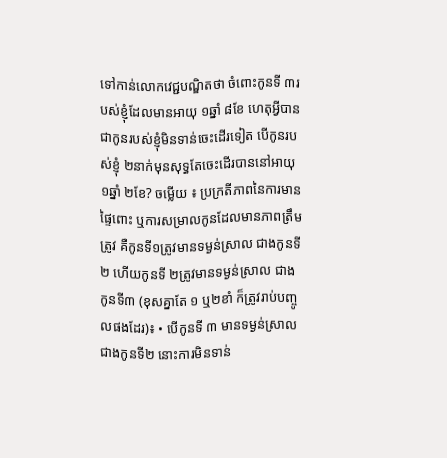ទៅកាន់លោកវេជ្ជបណ្ឌិតថា ចំពោះកូនទី ៣របស់ខ្ញុំដែលមានអាយុ ១ឆ្នាំ ៨ខែ ហេតុអ្វីបានជាកូនរបស់ខ្ញុំមិនទាន់ចេះដើរទៀត បើកូនរបស់ខ្ញុំ ២នាក់មុនសុទ្ធតែចេះដើរបាននៅអាយុ ១ឆ្នាំ ២ខែ? ចម្លើយ ៖ ប្រក្រតីភាពនៃការមានផ្ទៃពោះ ឬការសម្រាលកូនដែលមានភាពត្រឹមត្រូវ គឺកូនទី១ត្រូវមានទម្ងន់ស្រាល ជាងកូនទី២ ហើយកូនទី ២ត្រូវមានទម្ងន់ស្រាល ជាងកូនទី៣ (ខុសគ្នាតែ ១ ឬ២ខាំ ក៏ត្រូវរាប់បញ្ចូលផងដែរ)៖ • បើកូនទី ៣ មានទម្ងន់ស្រាលជាងកូនទី២ នោះការមិនទាន់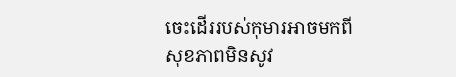ចេះដើររបស់កុមារអាចមកពីសុខភាពមិនសូវ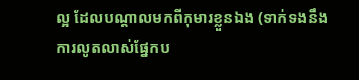ល្អ ដែលបណ្តាលមកពីកុមារខ្លួនឯង (ទាក់ទងនឹងការលូតលាស់ផ្នែកប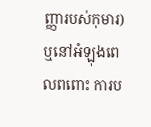ញ្ញារបស់កុមារ) ឬនៅអំឡុងពេលពពោះ ការប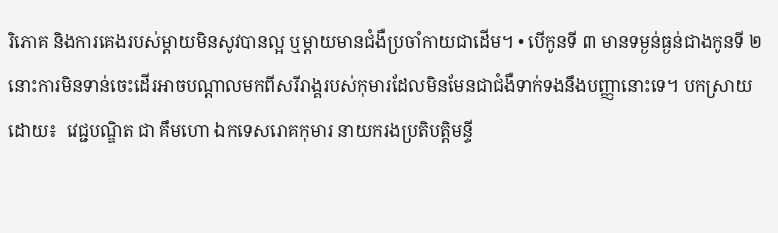រិភោគ និងការគេងរបស់ម្តាយមិនសូវបានល្អ ឬម្តាយមានជំងឺប្រចាំកាយជាដើម។ • បើកូនទី ៣ មានទម្ងន់ធ្ងន់ជាងកូនទី ២ នោះការមិនទាន់ចេះដើរអាចបណ្តាលមកពីសរីរាង្គរបស់កុមារដែលមិនមែនជាជំងឺទាក់ទងនឹងបញ្ញានោះទេ។ បកស្រាយដោយ៖  វេជ្ជបណ្ឌិត ជា គឹមហោ ឯកទេសរោគកុមារ នាយករងប្រតិបត្តិមន្ទី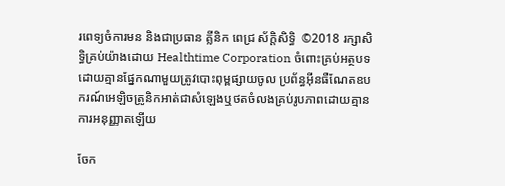រពេទ្យចំការមន និងជាប្រធាន គ្លីនិក ពេជ្រ ស័ក្តិសិទ្ធិ  ©2018 រក្សាសិទ្ធិគ្រប់យ៉ាងដោយ Healthtime Corporation ចំពោះគ្រប់អត្ថបទដោយគ្មានផ្នែកណាមួយត្រូវបោះពុម្ពផ្សាយចូល ប្រព័ន្ធអ៊ីនធឺណែតឧបករណ៍អេឡិចត្រូនិកអាត់ជាសំឡេងឬថតចំលងគ្រប់រូបភាពដោយគ្មានការអនុញ្ញាតឡើយ

ចែក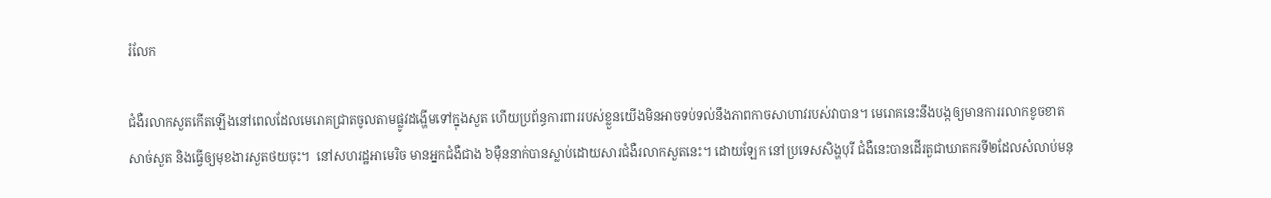រំលែក

ជំងឺរលាកសួតកើតឡើងនៅពេលដែលមេរោគជ្រាតចូលតាមផ្លូវដង្ហើមទៅក្នុងសួត ហើយប្រព័ន្ធការពាររបស់ខ្លួនយើងមិនអាចទប់ទល់នឹងភាពកាចសាហាវរបស់វាបាន។ មេរោគនេះនឹងបង្កឲ្យមានការរលាកខូចខាតសាច់សួត និងធ្វើឲ្យមុខងារសួតថយចុះ។  នៅសហរដ្ឋអាមេរិច មានអ្នកជំងឺជាង ៦ម៉ឺននាក់បានស្លាប់ដោយសារជំងឺរលាកសួតនេះ។ ដោយឡែក នៅប្រទេសសិង្ហបុរី ជំងឺនេះបានដើរតួជាឃាតករទី២ដែលសំលាប់មនុ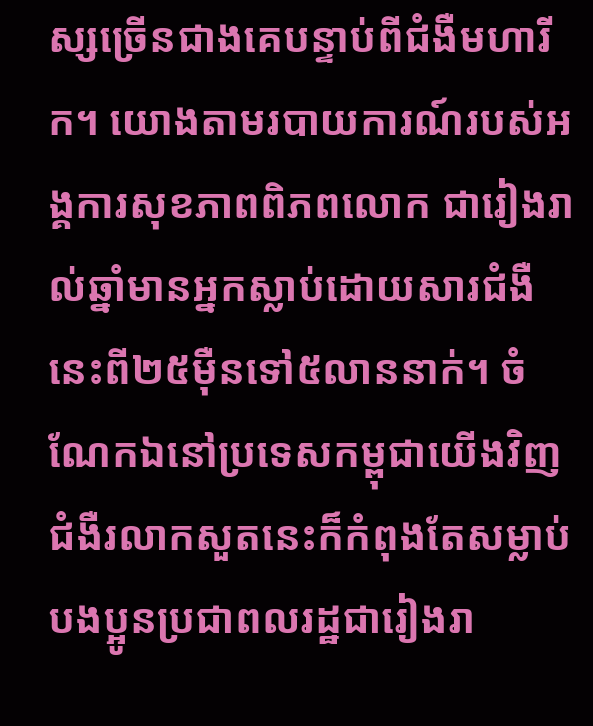ស្សច្រើនជាងគេបន្ទាប់ពីជំងឺមហារីក។ យោងតាមរបាយការណ៍របស់អង្គការសុខភាពពិភពលោក ជារៀងរាល់ឆ្នាំមានអ្នកស្លាប់ដោយសារជំងឺនេះពី២៥ម៉ឺនទៅ៥លាននាក់។ ចំណែកឯនៅប្រទេសកម្ពុជាយើងវិញ ជំងឺរលាកសួតនេះក៏កំពុងតែសម្លាប់បងប្អូនប្រជាពលរដ្ឋជារៀងរា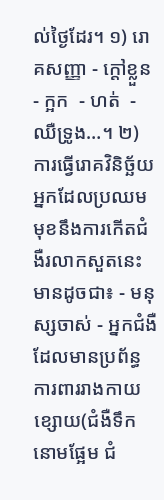ល់ថ្ងៃដែរ។ ១) រោគសញ្ញា - ក្តៅខ្លួន  - ក្អក  - ហត់  - ឈឺទ្រូង…។ ២) ការធ្វើរោគវិនិច្ឆ័យ អ្នកដែលប្រឈមមុខនឹងការកើតជំងឺរលាកសួតនេះ មានដូចជា៖ - មនុស្សចាស់ - អ្នកជំងឺដែលមានប្រព័ន្ធការពាររាងកាយខ្សោយ(ជំងឺទឹកនោមផ្អែម ជំ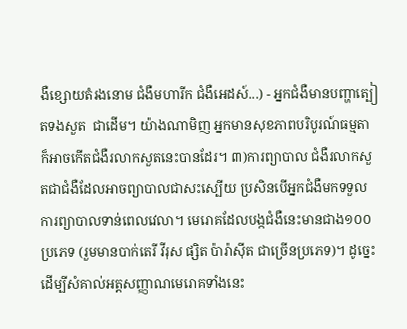ងឺខ្សោយតំរងនោម ជំងឺមហារីក ជំងឺអេដស៍...) - អ្នកជំងឺមានបញ្ហាត្បៀតទងសួត  ជាដើម។ យ៉ាងណាមិញ អ្នកមានសុខភាពបរិបូរណ៍ធម្មតា ក៏អាចកើតជំងឺរលាកសួតនេះបានដែរ។ ៣)ការព្យាបាល ជំងឺរលាកសួតជាជំងឺដែលអាចព្យាបាលជាសះស្បើយ ប្រសិនបើអ្នកជំងឺមកទទួលការព្យាបាលទាន់ពេលវេលា។ មេរោគដែលបង្កជំងឺនេះមានជាង១០០ប្រភេទ (រួមមានបាក់តេរី វីរុស ផ្សិត ប៉ារ៉ាស៊ីត ជាច្រើនប្រភេទ)។ ដូច្នេះដើម្បីសំគាល់អត្តសញ្ញាណមេរោគទាំងនេះ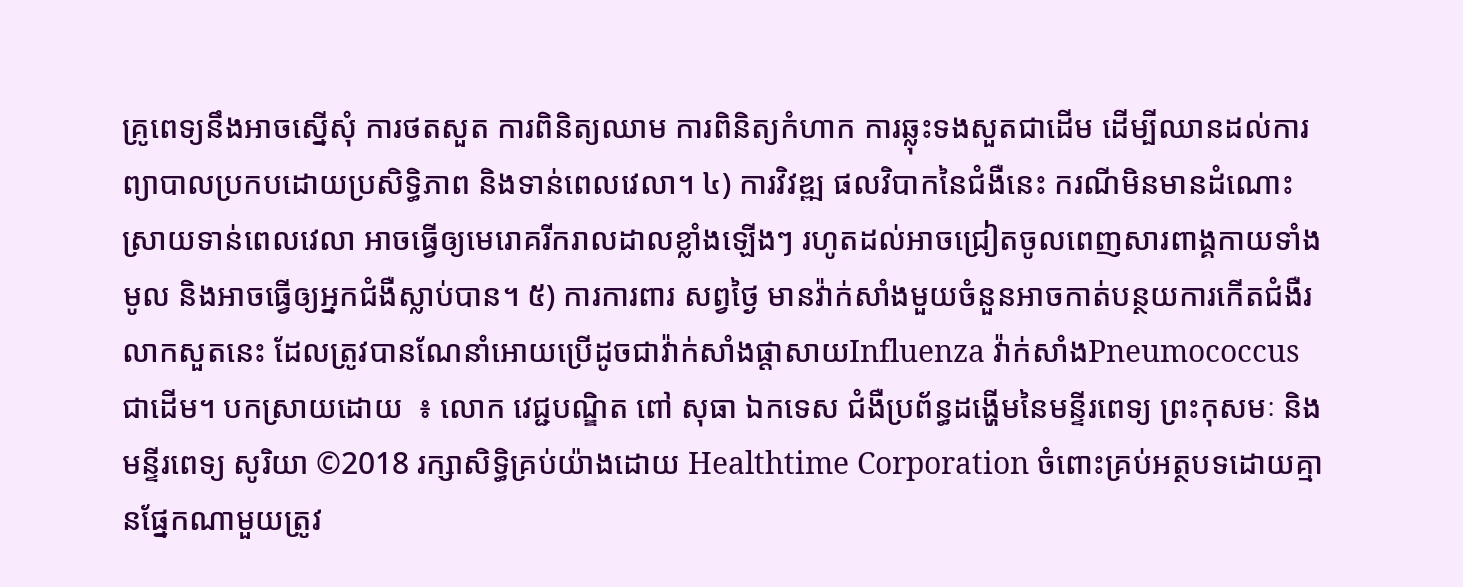គ្រូពេទ្យនឹងអាចស្នើសុំ ការថតសួត ការពិនិត្យឈាម ការពិនិត្យកំហាក ការឆ្លុះទងសួតជាដើម ដើម្បីឈានដល់ការព្យាបាលប្រកបដោយប្រសិទ្ធិភាព និងទាន់ពេលវេលា។ ៤) ការវិវឌ្ឍ ផលវិបាកនៃជំងឺនេះ ករណីមិនមានដំណោះស្រាយទាន់ពេលវេលា អាចធ្វើឲ្យមេរោគរីករាលដាលខ្លាំងឡើងៗ រហូតដល់អាចជ្រៀតចូលពេញសារពាង្គកាយទាំងមូល និងអាចធ្វើឲ្យអ្នកជំងឺស្លាប់បាន។ ៥) ការការពារ សព្វថ្ងៃ មានវ៉ាក់សាំងមួយចំនួនអាចកាត់បន្ថយការកើតជំងឺរលាកសួតនេះ ដែលត្រូវបានណែនាំអោយប្រើដូចជាវ៉ាក់សាំងផ្តាសាយInfluenza វ៉ាក់សាំងPneumococcus ជាដើម។ បកស្រាយដោយ  ៖ លោក វេជ្ជបណ្ឌិត ពៅ សុធា ឯកទេស ជំងឺប្រព័ន្ធដង្ហើមនៃមន្ទីរពេទ្យ ព្រះកុសមៈ និងមន្ទីរពេទ្យ សូរិយា ©2018 រក្សាសិទ្ធិគ្រប់យ៉ាងដោយ Healthtime Corporation ចំពោះគ្រប់អត្ថបទដោយគ្មានផ្នែកណាមួយត្រូវ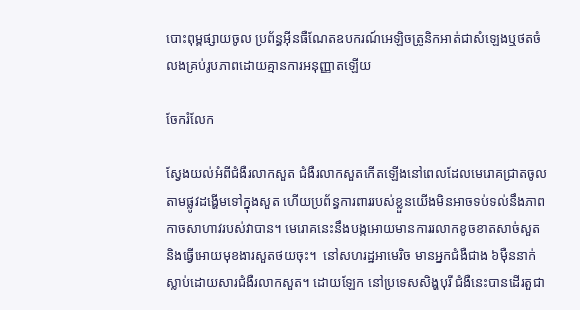បោះពុម្ពផ្សាយចូល ប្រព័ន្ធអ៊ីនធឺណែតឧបករណ៍អេឡិចត្រូនិកអាត់ជាសំឡេងឬថតចំលងគ្រប់រូបភាពដោយគ្មានការអនុញ្ញាតឡើយ

ចែករំលែក

ស្វែងយល់អំពីជំងឺរលាកសួត ជំងឺរលាកសួតកើតឡើងនៅពេលដែលមេរោគជ្រាតចូលតាមផ្លូវដង្ហើមទៅក្នុងសួត ហើយប្រព័ន្ធការពាររបស់ខ្លួនយើងមិនអាចទប់ទល់នឹងភាពកាចសាហាវរបស់វាបាន។ មេរោគនេះនឹងបង្កអោយមានការរលាកខូចខាតសាច់សួត និងធ្វើអោយមុខងារសួតថយចុះ។  នៅសហរដ្ឋអាមេរិច មានអ្នកជំងឺជាង ៦ម៉ឺននាក់ស្លាប់ដោយសារជំងឺរលាកសួត។ ដោយឡែក នៅប្រទេសសិង្ហបុរី ជំងឺនេះបានដើរតួជា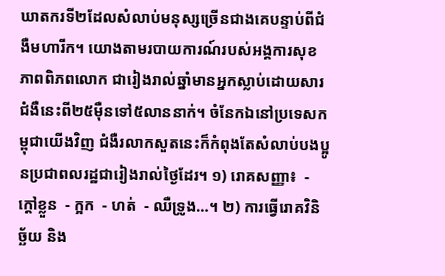ឃាតករទី២ដែលសំលាប់មនុស្សច្រើនជាងគេបន្ទាប់ពីជំងឺមហារីក។ យោងតាមរបាយការណ៍របស់អង្គការសុខភាពពិភពលោក ជារៀងរាល់ឆ្នាំមានអ្នកស្លាប់ដោយសារជំងឺនេះពី២៥ម៉ឺនទៅ៥លាននាក់។ ចំនែកឯនៅប្រទេសកម្ពុជាយើងវិញ ជំងឺរលាកសួតនេះក៏កំពុងតែសំលាប់បងប្អូនប្រជាពលរដ្ឋជារៀងរាល់ថ្ងៃដែរ។ ១) រោគសញ្ញា៖  - ក្តៅខ្លួន  - ក្អក  - ហត់  - ឈឺទ្រូង…។ ២) ការធ្វើរោគវិនិច្ឆ័យ និង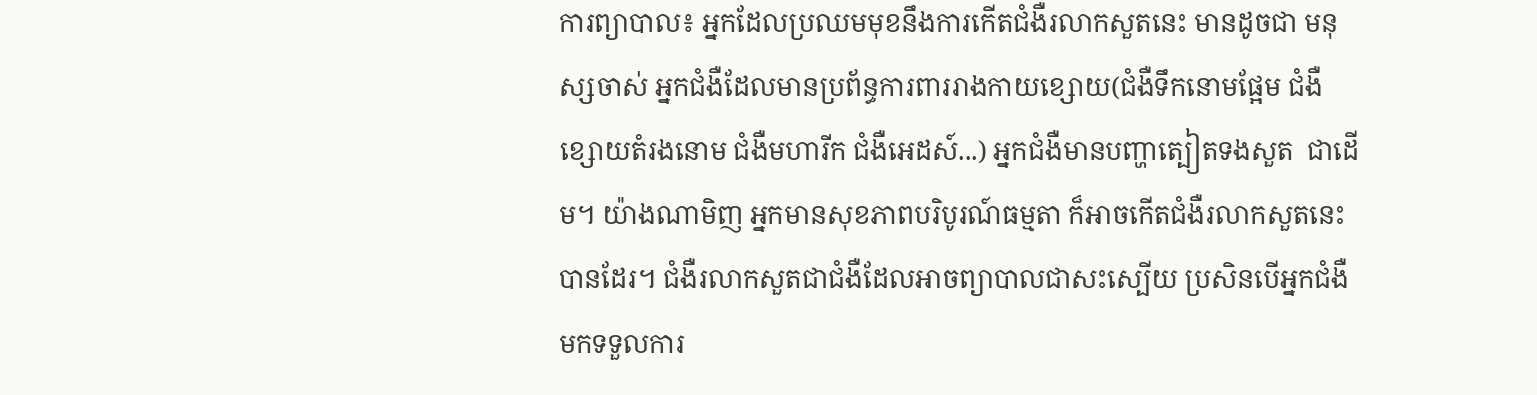ការព្យាបាល៖ អ្នកដែលប្រឈមមុខនឹងការកើតជំងឺរលាកសួតនេះ មានដូចជា មនុស្សចាស់ អ្នកជំងឺដែលមានប្រព័ន្ធការពាររាងកាយខ្សោយ(ជំងឺទឹកនោមផ្អែម ជំងឺខ្សោយតំរងនោម ជំងឺមហារីក ជំងឺអេដស៍...) អ្នកជំងឺមានបញ្ហាត្បៀតទងសួត  ជាដើម។ យ៉ាងណាមិញ អ្នកមានសុខភាពបរិបូរណ៍ធម្មតា ក៏អាចកើតជំងឺរលាកសួតនេះបានដែរ។ ជំងឺរលាកសួតជាជំងឺដែលអាចព្យាបាលជាសះស្បើយ ប្រសិនបើអ្នកជំងឺមកទទួលការ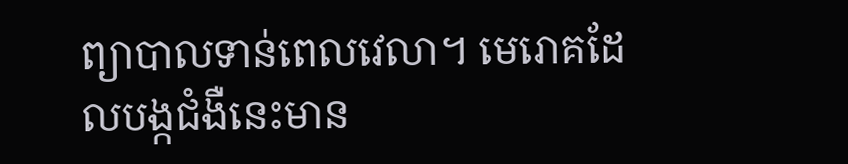ព្យាបាលទាន់ពេលវេលា។ មេរោគដែលបង្កជំងឺនេះមាន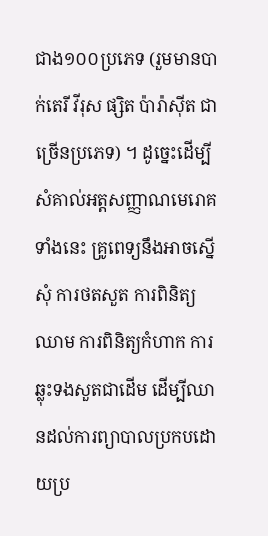ជាង១០០ប្រភេទ (រួមមានបាក់តេរី វីរុស ផ្សិត ប៉ារ៉ាស៊ីត ជាច្រើនប្រភេទ) ។ ដូច្នេះដើម្បីសំគាល់អត្តសញ្ញាណមេរោគទាំងនេះ គ្រូពេទ្យនឹងអាចស្នើសុំ ការថតសួត ការពិនិត្យឈាម ការពិនិត្យកំហាក ការឆ្លុះទងសួតជាដើម ដើម្បីឈានដល់ការព្យាបាលប្រកបដោយប្រ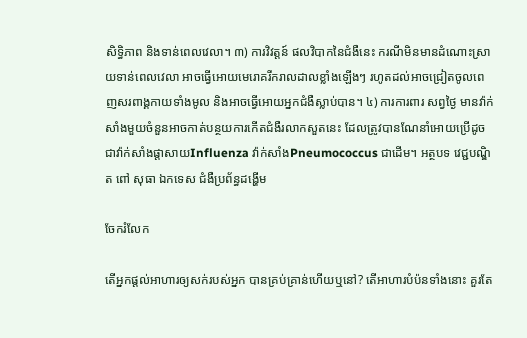សិទ្ធិភាព និងទាន់ពេលវេលា។ ៣) ការវិវត្តន៍ ផលវិបាកនៃជំងឺនេះ ករណីមិនមានដំណោះស្រាយទាន់ពេលវេលា អាចធ្វើអោយមេរោគរីករាលដាលខ្លាំងឡើងៗ រហូតដល់អាចជ្រៀតចូលពេញសរពាង្គកាយទាំងមូល និងអាចធ្វើអោយអ្នកជំងឺស្លាប់បាន។ ៤) ការការពារ សព្វថ្ងៃ មានវ៉ាក់សាំងមួយចំនួនអាចកាត់បន្ថយការកើតជំងឺរលាកសួតនេះ ដែលត្រូវបានណែនាំអោយប្រើដូចជាវ៉ាក់សាំងផ្តាសាយInfluenza វ៉ាក់សាំងPneumococcus ជាដើម។ អត្ថបទ វេជ្ជបណ្ឌិត ពៅ សុធា ឯកទេស ជំងឺប្រព័ន្ធដង្ហើម

ចែករំលែក

តើអ្នកផ្តល់អាហារឲ្យសក់របស់អ្នក បានគ្រប់គ្រាន់ហើយឬនៅ? តើអាហារបំប៉នទាំងនោះ គួរតែ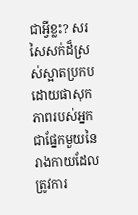ជាអ្វីខ្លះ? សរសៃសក់ដ៏ស្រស់ស្អាតប្រកបដោយផាសុកភាពរបស់អ្នក ជាផ្នែកមួយនៃរាងកាយដែលត្រូវការ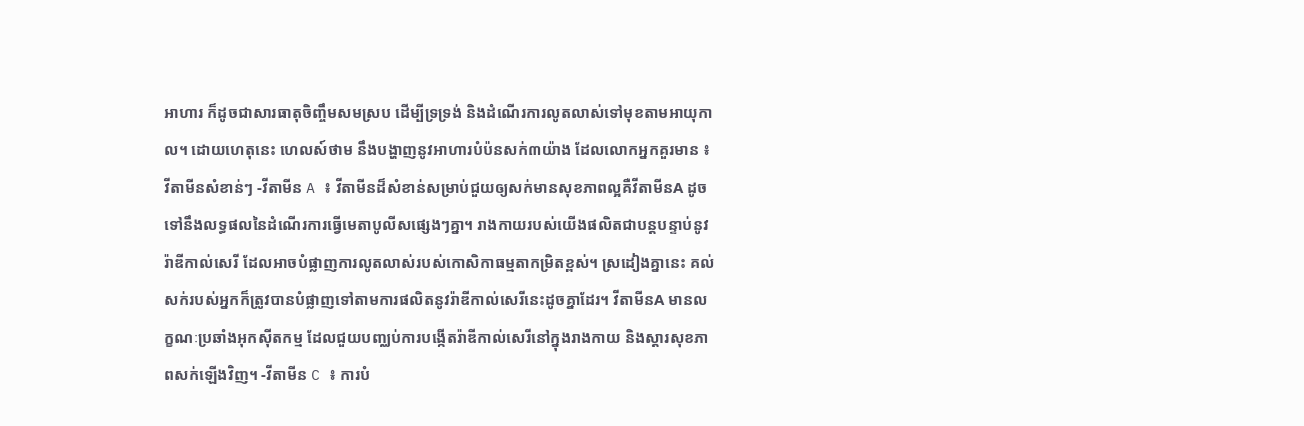អាហារ ក៏ដូចជាសារធាតុចិញ្ចឹមសមស្រប ដើម្បីទ្រទ្រង់ និងដំណើរការលូតលាស់ទៅមុខតាមអាយុកាល។ ដោយហេតុនេះ ហេលស៍ថាម នឹងបង្ហាញនូវអាហារបំប៉នសក់៣យ៉ាង ដែលលោកអ្នកគួរមាន ៖                                             វីតាមីនសំខាន់ៗ -វីតាមីន A ៖ វីតាមីនដ៏សំខាន់សម្រាប់ជួយឲ្យសក់មានសុខភាពល្អគឺវីតាមីនA ដូចទៅនឹងលទ្ធផលនៃដំណើរការធ្វើមេតាបូលីសផ្សេងៗគ្នា។ រាងកាយរបស់យើងផលិតជាបន្តបន្ទាប់នូវរ៉ាឌីកាល់សេរី ដែលអាចបំផ្លាញការលូតលាស់របស់កោសិកាធម្មតាកម្រិតខ្ពស់។ ស្រដៀងគ្នានេះ គល់សក់របស់អ្នកក៏ត្រូវបានបំផ្លាញទៅតាមការផលិតនូវរ៉ាឌីកាល់សេរីនេះដូចគ្នាដែរ។ វីតាមីនA មានលក្ខណៈប្រឆាំងអុកស៊ីតកម្ម ដែលជួយបញ្ឈប់ការបង្កើតរ៉ាឌីកាល់សេរីនៅក្នុងរាងកាយ និងស្តារសុខភាពសក់ឡើងវិញ។ -វីតាមីន C ៖ ការបំ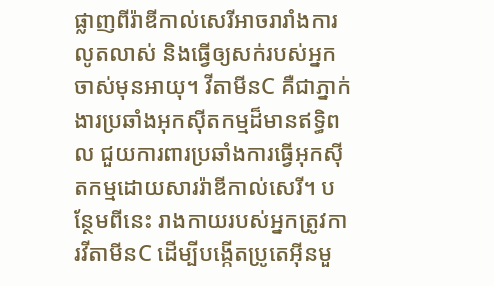ផ្លាញពីរ៉ាឌីកាល់សេរីអាចរារាំងការលូតលាស់ និងធ្វើឲ្យសក់របស់អ្នកចាស់មុនអាយុ។ វីតាមីនC គឺជាភ្នាក់ងារប្រឆាំងអុកស៊ីតកម្មដ៏មានឥទ្ធិពល ជួយការពារប្រឆាំងការធ្វើអុកស៊ីតកម្មដោយសាររ៉ាឌីកាល់សេរី។ បន្ថែមពីនេះ រាងកាយរបស់អ្នកត្រូវការវីតាមីនC ដើម្បីបង្កើតប្រូតេអុីនមួ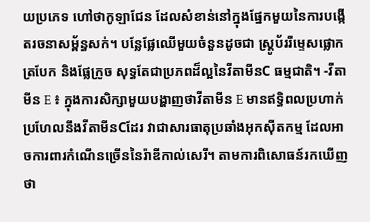យប្រភេទ ហៅថាកូឡាជែន ដែលសំខាន់នៅក្នុងផ្នែកមួយនៃការបង្កើតរចនាសម្ព័ន្ធសក់។ បន្លែផ្លែឈើមួយចំនួនដូចជា ស្ត្រូប័ររីម្ទេសផ្លោក ត្របែក និងផ្លែក្រូច សុទ្ធតែជាប្រភពដ៏ល្អនៃវីតាមីនC ធម្មជាតិ។ -វីតាមីន E ៖ ក្នុងការសិក្សាមួយបង្ហាញថាវីតាមីន E មានឥទ្ធិពលប្រហាក់ប្រហែលនឹងវីតាមីនCដែរ វាជាសារធាតុប្រឆាំងអុកស៊ីតកម្ម ដែលអាចការពារកំណើនច្រើននៃរ៉ាឌីកាល់សេរី។ តាមការពិសោធន៍រកឃើញថា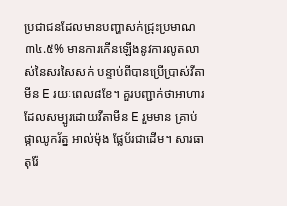ប្រជាជនដែលមានបញ្ហាសក់ជ្រុះប្រមាណ៣៤.៥% មានការកើនឡើងនូវការលូតលាស់នៃសរសៃសក់ បន្ទាប់ពីបានប្រើប្រាស់វីតាមីន E រយៈពេល៨ខែ។ គួរបញ្ជាក់ថាអាហារដែលសម្បូរដោយវីតាមីន E រួមមាន គ្រាប់ផ្កាឈូករ័ត្ន អាល់ម៉ុង ផ្លែប័រជាដើម។ សារធាតុរ៉ែ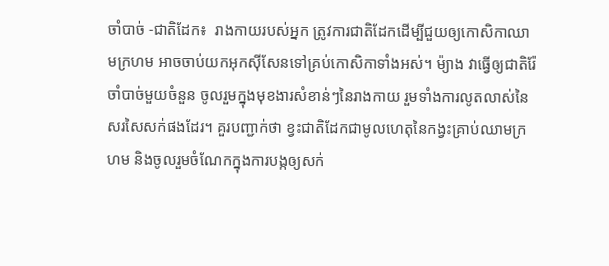ចាំបាច់ -ជាតិដែក៖  រាងកាយរបស់អ្នក ត្រូវការជាតិដែកដើម្បីជួយឲ្យកោសិកាឈាមក្រហម អាចចាប់យកអុកស៊ីសែនទៅគ្រប់កោសិកាទាំងអស់។ ម៉្យាង វាធ្វើឲ្យជាតិរ៉ែចាំបាច់មួយចំនួន ចូលរួមក្នុងមុខងារសំខាន់ៗនៃរាងកាយ រួមទាំងការលូតលាស់នៃសរសៃសក់ផងដែរ។ គួរបញ្ជាក់ថា ខ្វះជាតិដែកជាមូលហេតុនៃកង្វះគ្រាប់ឈាមក្រហម និងចូលរួមចំណែកក្នុងការបង្កឲ្យសក់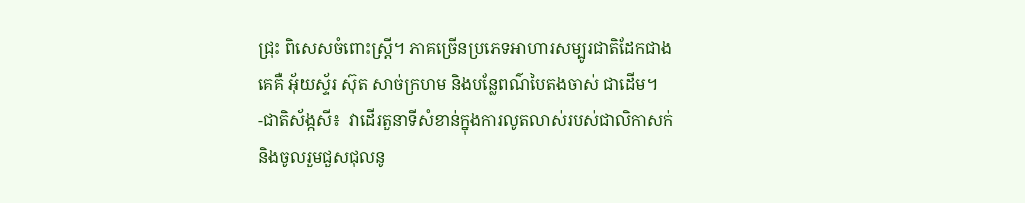ជ្រុះ ពិសេសចំពោះស្ត្រី។ ភាគច្រើនប្រភេទអាហារសម្បូរជាតិដែកជាងគេគឺ អ៊័យស្ទ័រ ស៊ុត សាច់ក្រហម និងបន្លែពណ៌បៃតងចាស់ ជាដើម។ -ជាតិស័ង្កសី៖  វាដើរតួនាទីសំខាន់ក្នុងការលូតលាស់របស់ជាលិកាសក់ និងចូលរួមជួសជុលនូ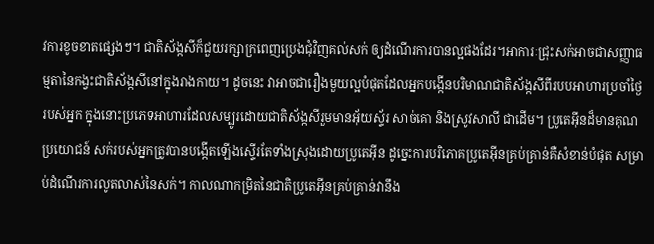វការខូចខាតផ្សេងៗ។ ជាតិស័ង្កសីក៏ជួយរក្សាក្រពេញប្រេងជុំវិញគល់សក់ ឲ្យដំណើរការបានល្អផងដែរ។អាការៈជ្រុះសក់អាចជាសញ្ញាធម្មតានៃកង្វះជាតិស័ង្កសីនៅក្នុងរាងកាយ។ ដូចនេះ វាអាចជារឿងមួយល្អបំផុតដែលអ្នកបង្កើនបរិមាណជាតិស័ង្កសីពីរបបអាហារប្រចាំថ្ងៃរបស់អ្នក ក្នុងនោះប្រភេទអាហារដែលសម្បូរដោយជាតិស័ង្កសីរួមមានអ៊័យស្ទ័រ សាច់គោ និងស្រូវសាលី ជាដើម។ ប្រូតេអ៊ីនដ៏មានគុណប្រយោជន៍ សក់របស់អ្នកត្រូវបានបង្កើតឡើងស្ទើរតែទាំងស្រុងដោយប្រូតេអ៊ីន ដូច្នេះការបរិភោគប្រូតេអ៊ីនគ្រប់គ្រាន់គឺសំខាន់បំផុត សម្រាប់ដំណើរការលូតលាស់នៃសក់។ កាលណាកម្រិតនៃជាតិប្រូតេអ៊ីនគ្រប់គ្រាន់វានឹង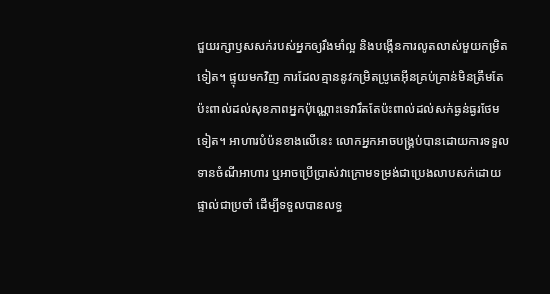ជួយរក្សាឫសសក់របស់អ្នកឲ្យរឹងមាំល្អ និងបង្កើនការលូតលាស់មួយកម្រិតទៀត។ ផ្ទុយមកវិញ ការដែលគ្មាននូវកម្រិតប្រូតេអ៊ីនគ្រប់គ្រាន់មិនត្រឹមតែប៉ះពាល់ដល់សុខភាពអ្នកប៉ុណ្ណោះទេវារឹតតែប៉ះពាល់ដល់សក់ធ្ងន់ធ្ងរថែមទៀត។ អាហារបំប៉នខាងលើនេះ លោកអ្នកអាចបង្គ្រប់បានដោយការទទួលទានចំណីអាហារ ឬអាចប្រើប្រាស់វាក្រោមទម្រង់ជាប្រេងលាបសក់ដោយផ្ទាល់ជាប្រចាំ ដើម្បីទទួលបានលទ្ធ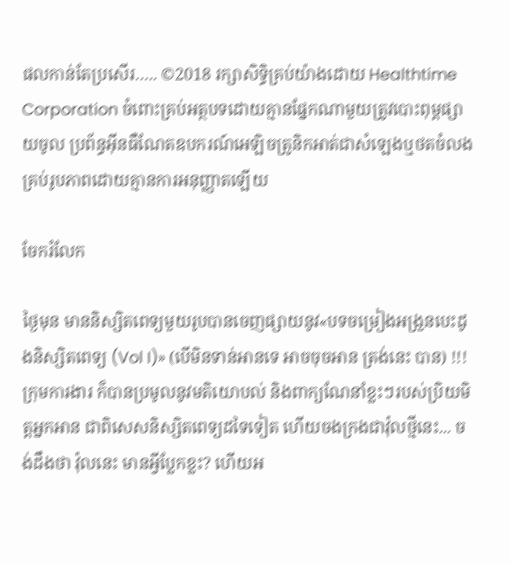ផលកាន់តែប្រសើរ….. ©2018 រក្សាសិទ្ធិគ្រប់យ៉ាងដោយ Healthtime Corporation ចំពោះគ្រប់អត្ថបទដោយគ្មានផ្នែកណាមួយត្រូវបោះពុម្ពផ្សាយចូល ប្រព័ន្ធអ៊ីនធឺណែតឧបករណ៍អេឡិចត្រូនិកអាត់ជាសំឡេងឬថតចំលងគ្រប់រូបភាពដោយគ្មានការអនុញ្ញាតឡើយ

ចែករំលែក

ថ្ងៃមុន មាននិស្សិតពេទ្យមួយរូបបានចេញផ្សាយនូវ«បទចម្រៀងអង្រួនបេះដូងនិស្សិតពេទ្យ (Vol I)» (បើមិនទាន់អានទេ អាចចុចអាន ត្រង់នេះ បាន) !!! ក្រុមការងារ ក៏បានប្រមូលនូវមតិយោបល់ និងពាក្យណែនាំខ្លះៗរបស់ប្រិយមិត្តអ្នកអាន ជាពិសេសនិស្សិតពេទ្យដទៃទៀត ហើយចងក្រងជាវ៉ុលថ្មីនេះ... ចង់ដឹងថា វ៉ុលនេះ មានអ្វីប្លែកខ្លះ? ហើយអ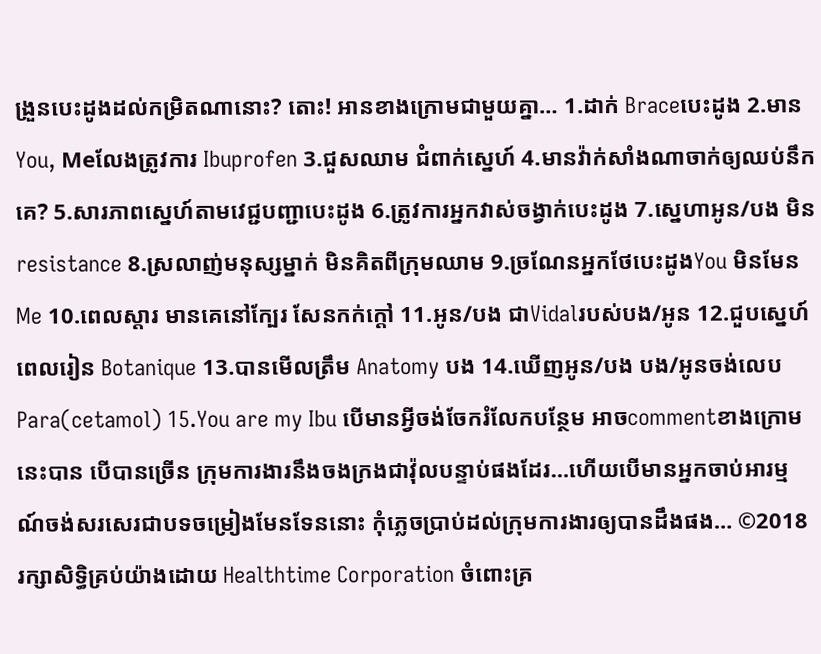ង្រួនបេះដូងដល់កម្រិតណានោះ? តោះ! អានខាងក្រោមជាមួយគ្នា… 1.ដាក់ Braceបេះដូង 2.មាន You, Meលែងត្រូវការ Ibuprofen 3.ជួសឈាម ជំពាក់ស្នេហ៍ 4.មានវ៉ាក់សាំងណាចាក់ឲ្យឈប់នឹកគេ? 5.សារភាពស្នេហ៍តាមវេជ្ជបញ្ជាបេះដូង 6.ត្រូវការអ្នកវាស់ចង្វាក់បេះដូង 7.ស្នេហាអូន/បង មិន resistance 8.ស្រលាញ់មនុស្សម្នាក់ មិនគិតពីក្រុមឈាម 9.ច្រណែនអ្នកថែបេះដូងYou មិនមែន Me 10.ពេលស្តារ មានគេនៅក្បែរ សែនកក់ក្តៅ 11.អូន/បង ជាVidalរបស់បង/អូន 12.ជួបស្នេហ៍ពេលរៀន Botanique 13.បានមើលត្រឹម Anatomy បង 14.ឃើញអូន/បង បង/អូនចង់លេប Para(cetamol) 15.You are my Ibu បើមានអ្វីចង់ចែករំលែកបន្ថែម អាចcommentខាងក្រោមនេះបាន បើបានច្រើន ក្រុមការងារនឹងចងក្រងជាវ៉ុលបន្ទាប់ផងដែរ…ហើយបើមានអ្នកចាប់អារម្មណ៍ចង់សរសេរជាបទចម្រៀងមែនទែននោះ កុំភ្លេចប្រាប់ដល់ក្រុមការងារឲ្យបានដឹងផង… ©2018 រក្សាសិទ្ធិគ្រប់យ៉ាងដោយ Healthtime Corporation ចំពោះគ្រ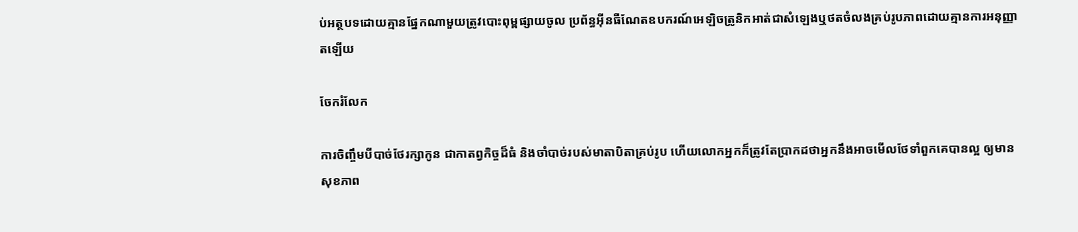ប់អត្ថបទដោយគ្មានផ្នែកណាមួយត្រូវបោះពុម្ពផ្សាយចូល ប្រព័ន្ធអ៊ីនធឺណែតឧបករណ៍អេឡិចត្រូនិកអាត់ជាសំឡេងឬថតចំលងគ្រប់រូបភាពដោយគ្មានការអនុញ្ញាតឡើយ

ចែករំលែក

ការចិញ្ចឹមបីបាច់ថែរក្សាកូន ជាកាតព្វកិច្ចដ៏ធំ និងចាំបាច់របស់មាតាបិតាគ្រប់រូប ហើយលោកអ្នកក៏ត្រូវតែប្រាកដថាអ្នកនឹងអាចមើលថែទាំពួកគេបានល្អ ឲ្យមានសុខភាព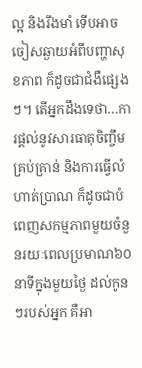ល្អ និងរឹងមាំ ទើបអាចចៀសឆ្ងាយអំពីបញ្ហាសុខភាព ក៏ដូចជាជំងឺផ្សេងៗ។ តើអ្នកដឹងទេថា…ការផ្តល់នូវសារធាតុចិញ្ចឹមគ្រប់គ្រាន់ និងការធ្វើលំហាត់ប្រាណ ក៏ដូចជាបំពេញសកម្មភាពមួយចំនួនរយៈពេលប្រមាណ៦០នាទីក្នុងមួយថ្ងៃ ដល់កូនៗរបស់អ្នក គឺអា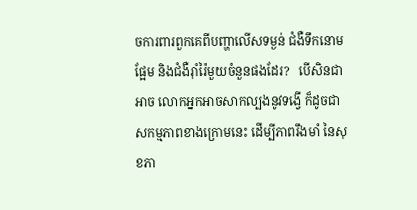ចការពារពួកគេពីបញ្ហាលើសទម្ងន់ ជំងឺទឹកនោមផ្អែម និងជំងឺរ៉ាំរ៉ៃមួយចំនួនផងដែរ?   បើសិនជាអាច លោកអ្នកអាចសាកល្បងនូវទង្វើ ក៏ដូចជាសកម្មភាពខាងក្រោមនេះ ដើម្បីភាពរឹងមាំ នៃសុខភា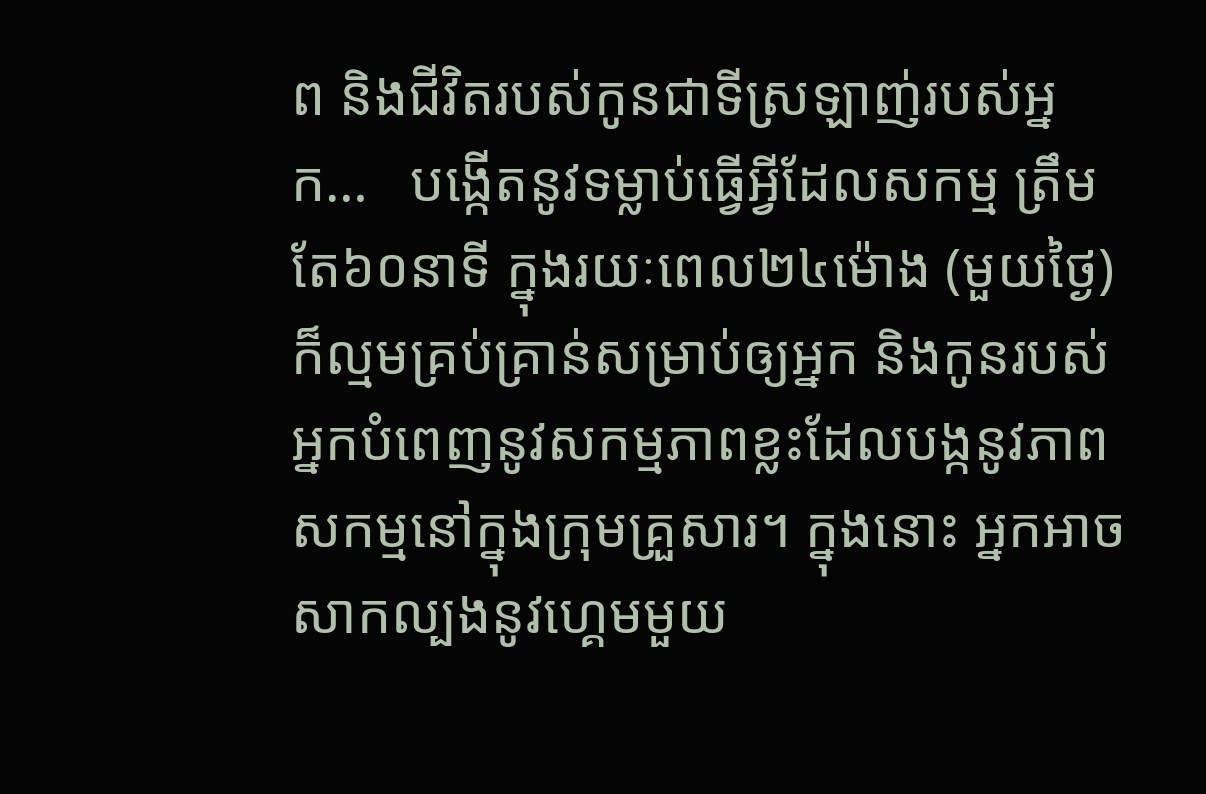ព និងជីវិតរបស់កូនជាទីស្រឡាញ់របស់អ្នក…   បង្កើតនូវទម្លាប់ធ្វើអ្វីដែលសកម្ម ត្រឹមតែ៦០នាទី ក្នុងរយៈពេល២៤ម៉ោង (មួយថ្ងៃ)ក៏ល្មមគ្រប់គ្រាន់សម្រាប់ឲ្យអ្នក និងកូនរបស់អ្នកបំពេញនូវសកម្មភាពខ្លះដែលបង្កនូវភាពសកម្មនៅក្នុងក្រុមគ្រួសារ។ ក្នុងនោះ អ្នកអាចសាកល្បងនូវហ្គេមមួយ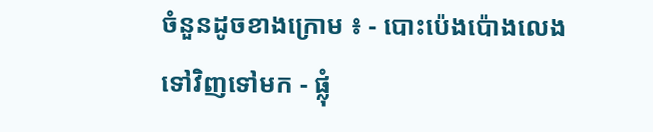ចំនួនដូចខាងក្រោម ៖ - បោះប៉េងប៉ោងលេងទៅវិញទៅមក - ផ្លុំ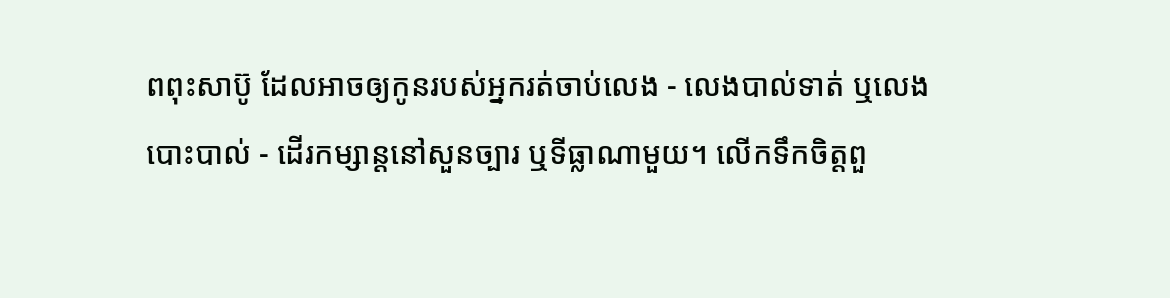ពពុះសាប៊ូ ដែលអាចឲ្យកូនរបស់អ្នករត់ចាប់លេង - លេងបាល់ទាត់ ឬលេងបោះបាល់ - ដើរកម្សាន្តនៅសួនច្បារ ឬទីធ្លាណាមួយ។ លើកទឹកចិត្តពួ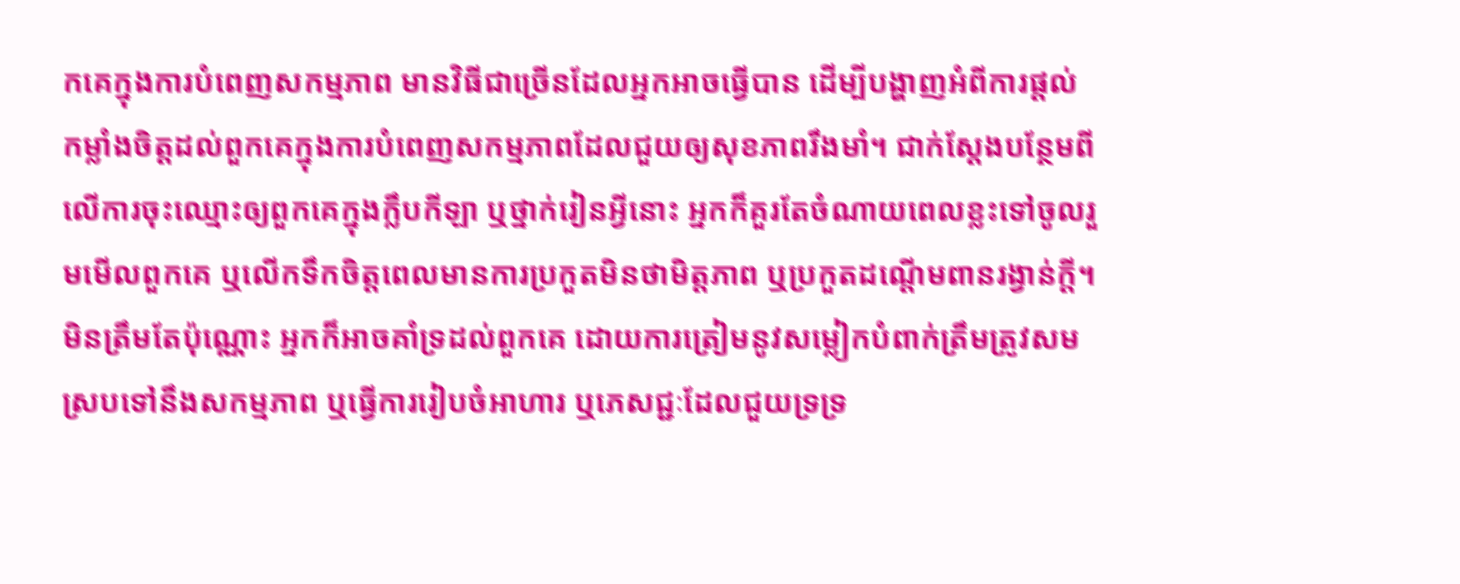កគេក្នុងការបំពេញសកម្មភាព មានវិធីជាច្រើនដែលអ្នកអាចធ្វើបាន ដើម្បីបង្ហាញអំពីការផ្តល់កម្លាំងចិត្តដល់ពួកគេក្នុងការបំពេញសកម្មភាពដែលជួយឲ្យសុខភាពរឹងមាំ។ ជាក់ស្តែងបន្ថែមពីលើការចុះឈ្មោះឲ្យពួកគេក្នុងក្លឹបកីឡា ឬថ្នាក់រៀនអ្វីនោះ អ្នកក៏គួរតែចំណាយពេលខ្លះទៅចូលរួមមើលពួកគេ ឬលើកទឹកចិត្តពេលមានការប្រកួតមិនថាមិត្តភាព ឬប្រកួតដណ្តើមពានរង្វាន់ក្តី។ មិនត្រឹមតែប៉ុណ្ណោះ អ្នកក៏អាចគាំទ្រដល់ពួកគេ ដោយការត្រៀមនូវសម្លៀកបំពាក់ត្រឹមត្រូវសមស្របទៅនឹងសកម្មភាព ឬធ្វើការរៀបចំអាហារ ឬភេសជ្ជៈដែលជួយទ្រទ្រ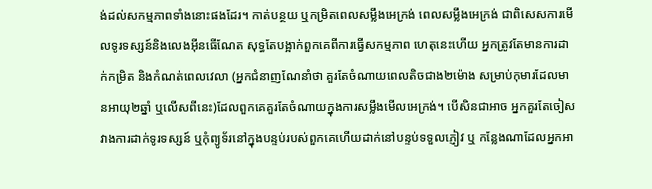ង់ដល់សកម្មភាពទាំងនោះផងដែរ។ កាត់បន្ថយ ឬកម្រិតពេលសម្លឹងអេក្រង់ ពេលសម្លឹងអេក្រង់ ជាពិសេសការមើលទូរទស្សន៍និងលេងអុីនធើណែត សុទ្ធតែបង្អាក់ពួកគេពីការធ្វើសកម្មភាព ហេតុនេះហើយ អ្នកត្រូវតែមានការដាក់កម្រិត និងកំណត់ពេលវេលា (អ្នកជំនាញណែនាំថា គួរតែចំណាយពេលតិចជាង២ម៉ោង សម្រាប់កុមារដែលមានអាយុ២ឆ្នាំ ឬលើសពីនេះ)ដែលពួកគេគួរតែចំណាយក្នុងការសម្លឹងមើលអេក្រង់។ បើសិនជាអាច អ្នកគួរតែចៀសវាងការដាក់ទូរទស្សន៍ ឬកុំព្យូទ័រនៅក្នុងបន្ទប់របស់ពួកគេហើយដាក់នៅបន្ទប់ទទួលភ្ញៀវ ឬ កន្លែងណាដែលអ្នកអា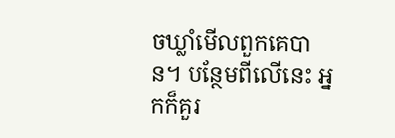ចឃ្លាំមើលពួកគេបាន។ បន្ថែមពីលើនេះ អ្នកក៏គួរ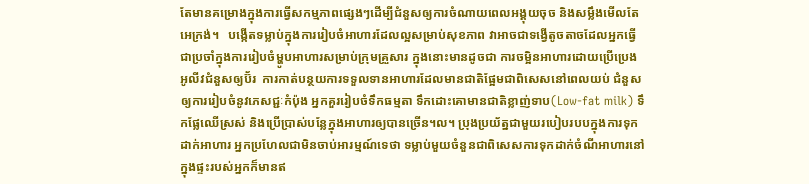តែមានគម្រោងក្នុងការធ្វើសកម្មភាពផ្សេងៗដើម្បីជំនួសឲ្យការចំណាយពេលអង្គុយចុច និងសម្លឹងមើលតែអេក្រង់។   បង្កើតទម្លាប់ក្នុងការរៀបចំអាហារដែលល្អសម្រាប់សុខភាព វាអាចជាទង្វើតូចតាចដែលអ្នកធ្វើជាប្រចាំក្នុងការរៀបចំម្ហូបអាហារសម្រាប់ក្រុមគ្រួសារ ក្នុងនោះមានដូចជា ការចម្អិនអាហារដោយប្រើប្រេងអូលីវជំនួសឲ្យប៊័រ  ការកាត់បន្ថយការទទួលទានអាហារដែលមានជាតិផ្អែមជាពិសេសនៅពេលយប់ ជំនួសឲ្យការរៀបចំនូវភេសជ្ជៈកំប៉ុង អ្នកគួររៀបចំទឹកធម្មតា ទឹកដោះគោមានជាតិខ្លាញ់ទាប(Low-fat milk) ទឹកផ្លែឈើស្រស់ និងប្រើប្រាស់បន្លែក្នុងអាហារឲ្យបានច្រើន។ល។ ប្រុងប្រយ័ត្នជាមួយរបៀបរបបក្នុងការទុកដាក់អាហារ អ្នកប្រហែលជាមិនចាប់អារម្មណ៍ទេថា ទម្លាប់មួយចំនួនជាពិសេសការទុកដាក់ចំណីអាហារនៅក្នុងផ្ទះរបស់អ្នកក៏មានឥ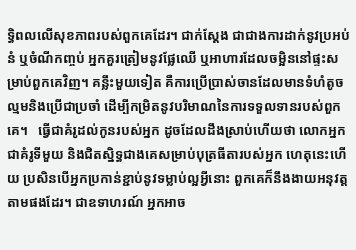ទ្ធិពលលើសុខភាពរបស់ពួកគេដែរ។ ជាក់ស្តែង ជាជាងការដាក់នូវប្រអប់នំ ឬចំណីកញ្ចប់ អ្នកគួរត្រៀមនូវផ្លែឈើ ឬអាហារដែលចម្អិននៅផ្ទះសម្រាប់ពួកគេវិញ។ គន្លឹះមួយទៀត គឺការប្រើប្រាស់ចានដែលមានទំហំតូចល្មមនិងប្រើជាប្រចាំ ដើម្បីកម្រិតនូវបរិមាណនៃការទទួលទានរបស់ពួកគេ។   ធ្វើជាគំរូដល់កូនរបស់អ្នក ដូចដែលដឹងស្រាប់ហើយថា លោកអ្នកជាគំរូទីមួយ និងជិតស្និទ្ធជាងគេសម្រាប់បុត្រធីតារបស់អ្នក ហេតុនេះហើយ ប្រសិនបើអ្នកប្រកាន់ខ្ជាប់នូវទម្លាប់ល្អអ្វីនោះ ពួកគេក៏នឹងងាយអនុវត្តតាមផងដែរ។ ជាឧទាហរណ៍ អ្នកអាច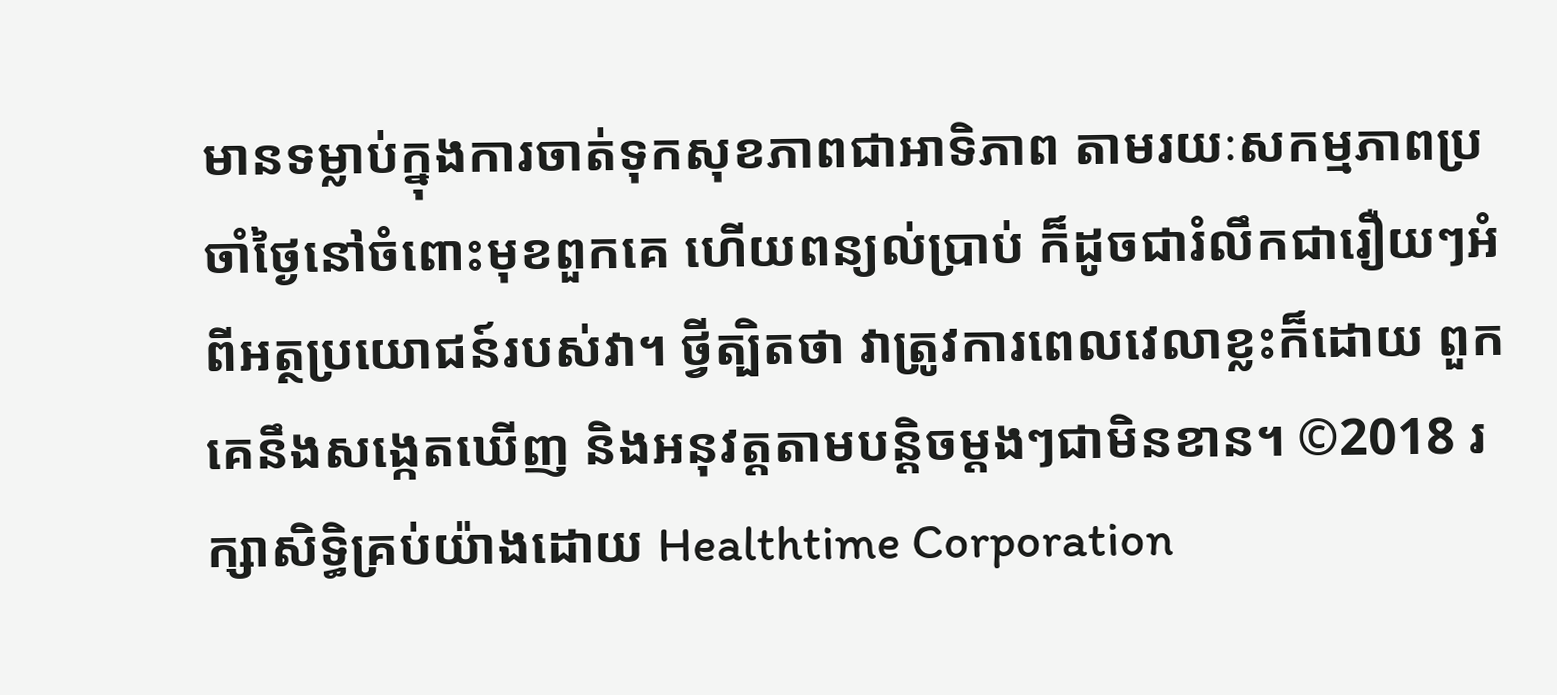មានទម្លាប់ក្នុងការចាត់ទុកសុខភាពជាអាទិភាព តាមរយៈសកម្មភាពប្រចាំថ្ងៃនៅចំពោះមុខពួកគេ ហើយពន្យល់ប្រាប់ ក៏ដូចជារំលឹកជារឿយៗអំពីអត្ថប្រយោជន៍របស់វា។ ថ្វីត្បិតថា វាត្រូវការពេលវេលាខ្លះក៏ដោយ ពួកគេនឹងសង្កេតឃើញ និងអនុវត្តតាមបន្តិចម្តងៗជាមិនខាន។ ©2018 រក្សាសិទ្ធិគ្រប់យ៉ាងដោយ Healthtime Corporation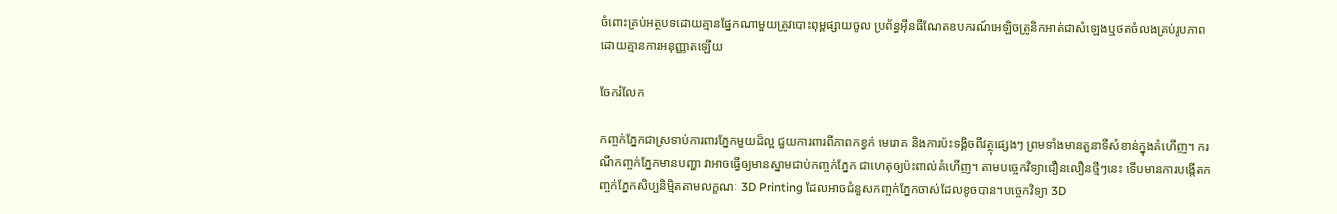ចំពោះគ្រប់អត្ថបទដោយគ្មានផ្នែកណាមួយត្រូវបោះពុម្ពផ្សាយចូល ប្រព័ន្ធអ៊ីនធឺណែតឧបករណ៍អេឡិចត្រូនិកអាត់ជាសំឡេងឬថតចំលងគ្រប់រូបភាពដោយគ្មានការអនុញ្ញាតឡើយ

ចែករំលែក

កញ្ចក់ភ្នែកជាស្រទាប់ការពារភ្នែកមួយដ៏ល្អ ជួយការពារពីភាពកខ្វក់ មេរោគ និងការប៉ះទង្គិចពីវត្ថុផ្សេងៗ ព្រមទាំងមានតួនាទីសំខាន់ក្នុងគំហើញ។ ករណីកញ្ចក់ភ្នែកមានបញ្ហា វាអាចធ្វើឲ្យមានស្នាមជាប់កញ្ចក់ភ្នែក ជាហេតុឲ្យប៉ះពាល់គំហើញ។ តាមបច្ចេកវិទ្យាជឿនលឿនថ្មីៗនេះ ទើបមានការបង្កើតកញ្ចក់ភ្នែកសិប្បនិម្មិតតាមលក្ខណៈ 3D Printing ដែលអាចជំនួសកញ្ចក់ភ្នែកចាស់ដែលខូចបាន។បច្ចេកវិទ្យា 3D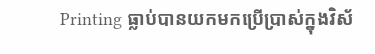Printing ធ្លាប់បានយកមកប្រើប្រាស់ក្នុងវិស័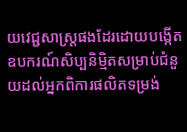យវេជ្ជសាស្ត្រផងដែរដោយបង្កើតឧបករណ៍សិប្បនិម្មិតសម្រាប់ជំនួយដល់អ្នកពិការផលិតទម្រង់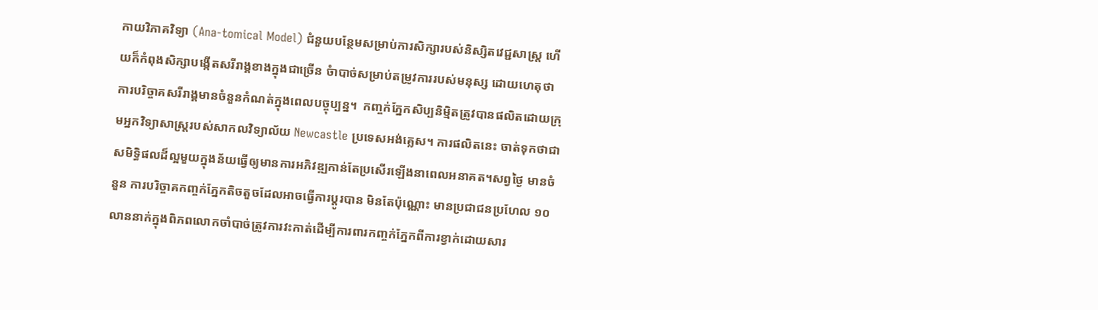កាយវិភាគវិទ្យា (Ana-tomical Model) ជំនួយបន្ថែមសម្រាប់ការសិក្សារបស់និស្សិតវេជ្ជសាស្ត្រ ហើយក៏កំពុងសិក្សាបង្កើតសរីរាង្គខាងក្នុងជាច្រើន ចំាបាច់សម្រាប់តម្រូវការរបស់មនុស្ស ដោយហេតុថា ការបរិច្ចាគសរីរាង្គមានចំនួនកំណត់ក្នុងពេលបច្ចុប្បន្ន។  កញ្ចក់ភ្នែកសិប្បនិម្មិតត្រូវបានផលិតដោយក្រុមអ្នកវិទ្យាសាស្ត្ររបស់សាកលវិទ្យាល័យ Newcastle ប្រទេសអង់គ្លេស។ ការផលិតនេះ ចាត់ទុកថាជាសមិទ្ធិផលដ៏ល្អមួយក្នុងន័យធ្វើឲ្យមានការអភិវឌ្ឍកាន់តែប្រសើរឡើងនាពេលអនាគត។សព្វថ្ងៃ មានចំនួន ការបរិច្ចាគកញ្ចក់ភ្នែកតិចតួចដែលអាចធ្វើការប្តូរបាន មិនតែប៉ុណ្ណោះ មានប្រជាជនប្រហែល ១០លាននាក់ក្នុងពិភពលោកចាំបាច់ត្រូវការវះកាត់ដើម្បីការពារកញ្ចក់ភ្នែកពីការខ្វាក់ដោយសារ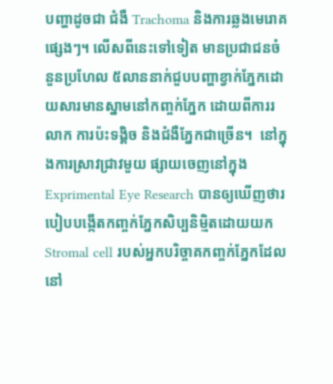បញ្ហាដូចជា ជំងឺ Trachoma និងការឆ្លងមេរោគផ្សេងៗ។ លើសពីនេះទៅទៀត មានប្រជាជនចំនួនប្រហែល ៥លាននាក់ជួបបញ្ហាខ្វាក់ភ្នែកដោយសារមានស្នាមនៅកញ្ចក់ភ្នែក ដោយពីការរលាក ការប៉ះទង្គិច និងជំងឺភ្នែកជាច្រើន។  នៅក្នុងការស្រាវជ្រាវមួយ ផ្សាយចេញនៅក្នុង Exprimental Eye Research បានឲ្យឃើញថារបៀបបង្កើតកញ្ចក់ភ្នែកសិប្បនិម្មិតដោយយក Stromal cell របស់អ្នកបរិច្ចាគកញ្ចក់ភ្នែកដែលនៅ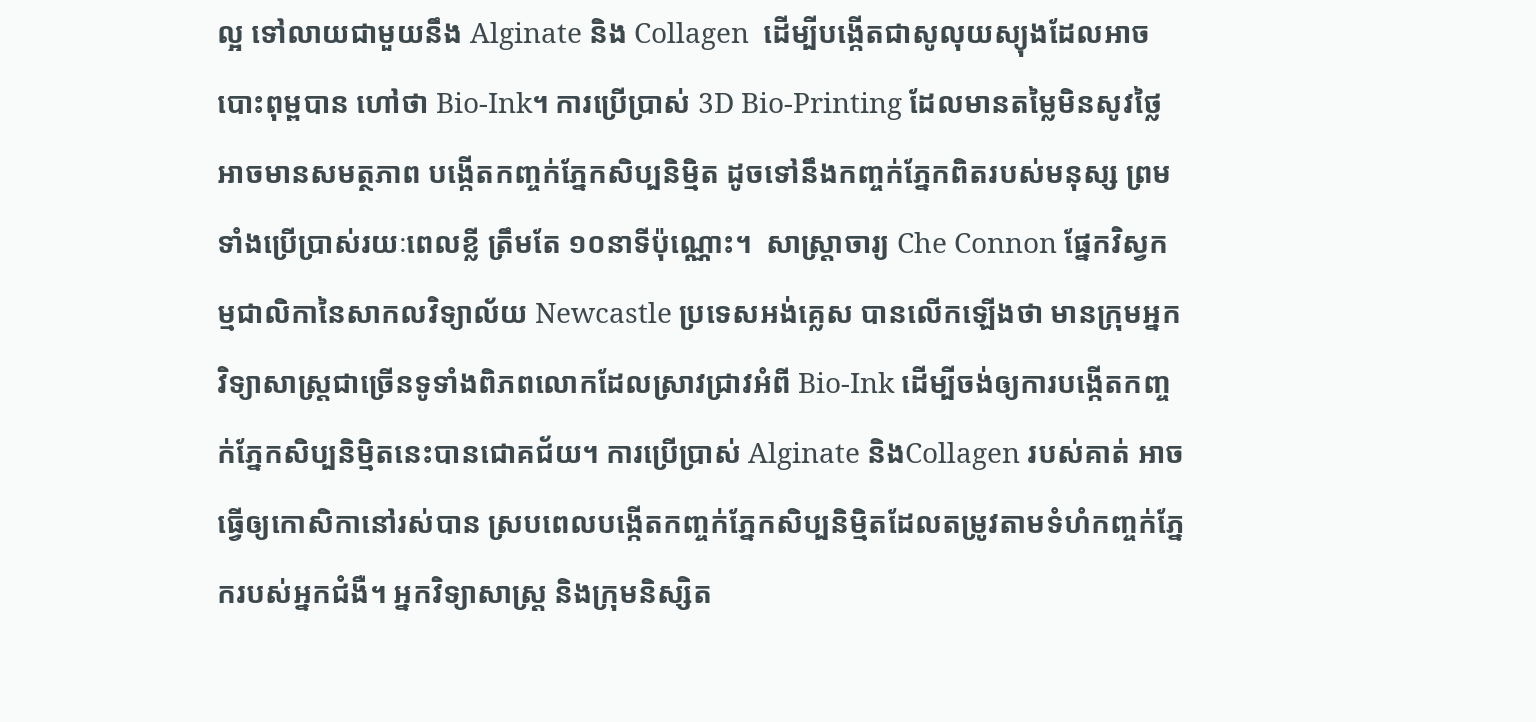ល្អ ទៅលាយជាមួយនឹង Alginate និង Collagen  ដើម្បីបង្កើតជាសូលុយស្យុងដែលអាចបោះពុម្ពបាន ហៅថា Bio-Ink។ ការប្រើប្រាស់ 3D Bio-Printing ដែលមានតម្លៃមិនសូវថ្លៃ អាចមានសមត្ថភាព បង្កើតកញ្ចក់ភ្នែកសិប្បនិម្មិត ដូចទៅនឹងកញ្ចក់ភ្នែកពិតរបស់មនុស្ស ព្រមទាំងប្រើប្រាស់រយៈពេលខ្លី ត្រឹមតែ ១០នាទីប៉ុណ្ណោះ។  សាស្រ្តាចារ្យ Che Connon ផ្នែកវិស្វកម្មជាលិកានៃសាកលវិទ្យាល័យ Newcastle ប្រទេសអង់គ្លេស បានលើកឡើងថា មានក្រុមអ្នកវិទ្យាសាស្ត្រជាច្រើនទូទាំងពិភពលោកដែលស្រាវជ្រាវអំពី Bio-Ink ដើម្បីចង់ឲ្យការបង្កើតកញ្ចក់ភ្នែកសិប្បនិម្មិតនេះបានជោគជ័យ។ ការប្រើប្រាស់ Alginate និងCollagen របស់គាត់ អាចធ្វើឲ្យកោសិកានៅរស់បាន ស្របពេលបង្កើតកញ្ចក់ភ្នែកសិប្បនិម្មិតដែលតម្រូវតាមទំហំកញ្ចក់ភ្នែករបស់អ្នកជំងឺ។ អ្នកវិទ្យាសាស្ត្រ និងក្រុមនិស្សិត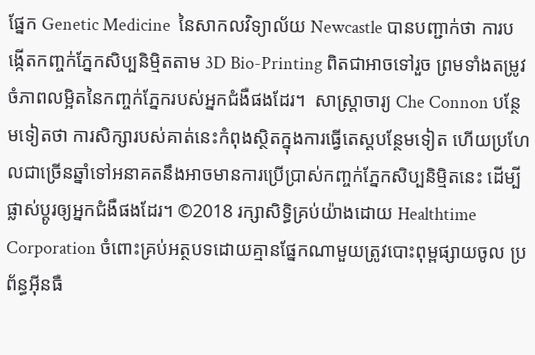ផ្នែក Genetic Medicine  នៃសាកលវិទ្យាល័យ Newcastle បានបញ្ជាក់ថា ការបង្កើតកញ្ចក់ភ្នែកសិប្បនិម្មិតតាម 3D Bio-Printing ពិតជាអាចទៅរួច ព្រមទាំងតម្រូវចំភាពលម្អិតនៃកញ្ចក់ភ្នែករបស់អ្នកជំងឺផងដែរ។  សាស្រ្តាចារ្យ Che Connon បន្ថែមទៀតថា ការសិក្សារបស់គាត់នេះកំពុងសិ្ថតក្នុងការធ្វើតេស្តបន្ថែមទៀត ហើយប្រហែលជាច្រើនឆ្នាំទៅអនាគតនឹងអាចមានការប្រើប្រាស់កញ្ចក់ភ្នែកសិប្បនិម្មិតនេះ ដើម្បីផ្លាស់ប្តូរឲ្យអ្នកជំងឺផងដែរ។ ©2018 រក្សាសិទ្ធិគ្រប់យ៉ាងដោយ Healthtime Corporation ចំពោះគ្រប់អត្ថបទដោយគ្មានផ្នែកណាមួយត្រូវបោះពុម្ពផ្សាយចូល ប្រព័ន្ធអ៊ីនធឺ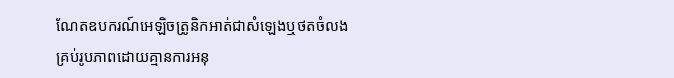ណែតឧបករណ៍អេឡិចត្រូនិកអាត់ជាសំឡេងឬថតចំលងគ្រប់រូបភាពដោយគ្មានការអនុ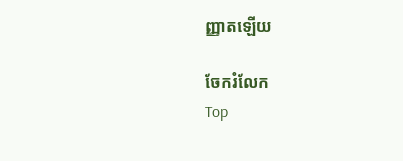ញ្ញាតឡើយ

ចែករំលែក
Top